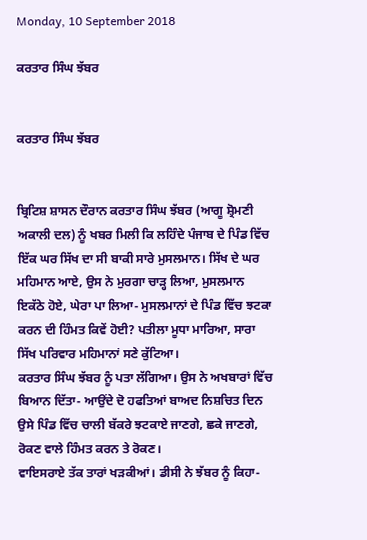Monday, 10 September 2018

ਕਰਤਾਰ ਸਿੰਘ ਝੱਬਰ


ਕਰਤਾਰ ਸਿੰਘ ਝੱਬਰ


ਬ੍ਰਿਟਿਸ਼ ਸ਼ਾਸਨ ਦੌਰਾਨ ਕਰਤਾਰ ਸਿੰਘ ਝੱਬਰ (ਆਗੂ ਸ਼੍ਰੋਮਣੀ ਅਕਾਲੀ ਦਲ) ਨੂੰ ਖਬਰ ਮਿਲੀ ਕਿ ਲਹਿੰਦੇ ਪੰਜਾਬ ਦੇ ਪਿੰਡ ਵਿੱਚ ਇੱਕ ਘਰ ਸਿੱਖ ਦਾ ਸੀ ਬਾਕੀ ਸਾਰੇ ਮੁਸਲਮਾਨ। ਸਿੱਖ ਦੇ ਘਰ ਮਹਿਮਾਨ ਆਏ, ਉਸ ਨੇ ਮੁਰਗਾ ਚਾੜ੍ਹ ਲਿਆ, ਮੁਸਲਮਾਨ ਇਕੱਠੇ ਹੋਏ, ਘੇਰਾ ਪਾ ਲਿਆ- ਮੁਸਲਮਾਨਾਂ ਦੇ ਪਿੰਡ ਵਿੱਚ ਝਟਕਾ ਕਰਨ ਦੀ ਹਿੰਮਤ ਕਿਵੇਂ ਹੋਈ? ਪਤੀਲਾ ਮੂਧਾ ਮਾਰਿਆ, ਸਾਰਾ ਸਿੱਖ ਪਰਿਵਾਰ ਮਹਿਮਾਨਾਂ ਸਣੇ ਕੁੱਟਿਆ।
ਕਰਤਾਰ ਸਿੰਘ ਝੱਬਰ ਨੂੰ ਪਤਾ ਲੱਗਿਆ। ਉਸ ਨੇ ਅਖਬਾਰਾਂ ਵਿੱਚ ਬਿਆਨ ਦਿੱਤਾ- ਆਉਂਦੇ ਦੋ ਹਫਤਿਆਂ ਬਾਅਦ ਨਿਸ਼ਚਿਤ ਦਿਨ ਉਸੇ ਪਿੰਡ ਵਿੱਚ ਚਾਲੀ ਬੱਕਰੇ ਝਟਕਾਏ ਜਾਣਗੇ, ਛਕੇ ਜਾਣਗੇ, ਰੋਕਣ ਵਾਲੇ ਹਿੰਮਤ ਕਰਨ ਤੇ ਰੋਕਣ।
ਵਾਇਸਰਾਏ ਤੱਕ ਤਾਰਾਂ ਖੜਕੀਆਂ। ਡੀਸੀ ਨੇ ਝੱਬਰ ਨੂੰ ਕਿਹਾ-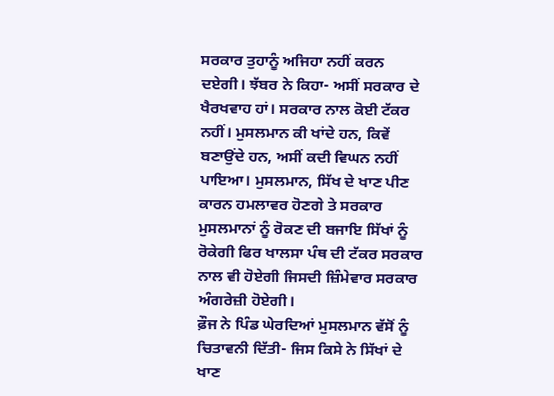ਸਰਕਾਰ ਤੁਹਾਨੂੰ ਅਜਿਹਾ ਨਹੀਂ ਕਰਨ ਦਏਗੀ। ਝੱਬਰ ਨੇ ਕਿਹਾ- ਅਸੀਂ ਸਰਕਾਰ ਦੇ ਖੈਰਖਵਾਹ ਹਾਂ। ਸਰਕਾਰ ਨਾਲ ਕੋਈ ਟੱਕਰ ਨਹੀਂ। ਮੁਸਲਮਾਨ ਕੀ ਖਾਂਦੇ ਹਨ, ਕਿਵੇਂ ਬਣਾਉਂਦੇ ਹਨ, ਅਸੀਂ ਕਦੀ ਵਿਘਨ ਨਹੀਂ ਪਾਇਆ। ਮੁਸਲਮਾਨ, ਸਿੱਖ ਦੇ ਖਾਣ ਪੀਣ ਕਾਰਨ ਹਮਲਾਵਰ ਹੋਣਗੇ ਤੇ ਸਰਕਾਰ ਮੁਸਲਮਾਨਾਂ ਨੂੰ ਰੋਕਣ ਦੀ ਬਜਾਇ ਸਿੱਖਾਂ ਨੂੰ ਰੋਕੇਗੀ ਫਿਰ ਖਾਲਸਾ ਪੰਥ ਦੀ ਟੱਕਰ ਸਰਕਾਰ ਨਾਲ ਵੀ ਹੋਏਗੀ ਜਿਸਦੀ ਜ਼ਿੰਮੇਵਾਰ ਸਰਕਾਰ ਅੰਗਰੇਜ਼ੀ ਹੋਏਗੀ।
ਫ਼ੌਜ ਨੇ ਪਿੰਡ ਘੇਰਦਿਆਂ ਮੁਸਲਮਾਨ ਵੱਸੋਂ ਨੂੰ ਚਿਤਾਵਨੀ ਦਿੱਤੀ- ਜਿਸ ਕਿਸੇ ਨੇ ਸਿੱਖਾਂ ਦੇ ਖਾਣ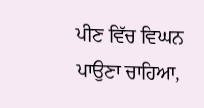ਪੀਣ ਵਿੱਚ ਵਿਘਨ ਪਾਉਣਾ ਚਾਹਿਆ,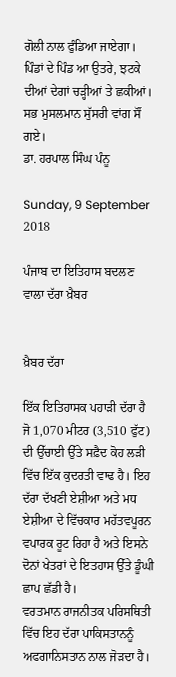ਗੋਲੀ ਨਾਲ ਫੁੰਡਿਆ ਜਾਏਗਾ। ਪਿੰਡਾਂ ਦੇ ਪਿੰਡ ਆ ਉਤਰੇ, ਝਟਕੇ ਦੀਆਂ ਦੇਗਾਂ ਚੜ੍ਹੀਆਂ ਤੇ ਛਕੀਆਂ। ਸਭ ਮੁਸਲਮਾਨ ਸੁੱਸਰੀ ਵਾਂਗ ਸੌਂ ਗਏ।
ਡਾ. ਹਰਪਾਲ ਸਿੰਘ ਪੰਨੂ

Sunday, 9 September 2018

ਪੰਜਾਬ ਦਾ ਇਤਿਹਾਸ ਬਦਲਣ ਵਾਲਾ ਦੱਰਾ ਖ਼ੈਬਰ


ਖ਼ੈਬਰ ਦੱਰਾ

ਇੱਕ ਇਤਿਹਾਸਕ ਪਹਾੜੀ ਦੱਰਾ ਹੈ ਜੋ 1,070 ਮੀਟਰ (3,510 ਫੁੱਟ) ਦੀ ਉੱਚਾਈ ਉੱਤੇ ਸਫ਼ੈਦ ਕੋਹ ਲੜੀ ਵਿੱਚ ਇੱਕ ਕੁਦਰਤੀ ਵਾਢ ਹੈ। ਇਹ ਦੱਰਾ ਦੱਖਣੀ ਏਸ਼ੀਆ ਅਤੇ ਮਧ ਏਸ਼ੀਆ ਦੇ ਵਿੱਚਕਾਰ ਮਹੱਤਵਪੂਰਨ ਵਪਾਰਕ ਰੂਟ ਰਿਹਾ ਹੈ ਅਤੇ ਇਸਨੇ ਦੋਨਾਂ ਖੇਤਰਾਂ ਦੇ ਇਤਹਾਸ ਉੱਤੇ ਡੂੰਘੀ ਛਾਪ ਛੱਡੀ ਹੈ।
ਵਰਤਮਾਨ ਰਾਜਨੀਤਕ ਪਰਿਸਥਿਤੀ ਵਿੱਚ ਇਹ ਦੱਰਾ ਪਾਕਿਸਤਾਨਨੂੰ ਅਫਗਾਨਿਸਤਾਨ ਨਾਲ ਜੋੜਦਾ ਹੈ।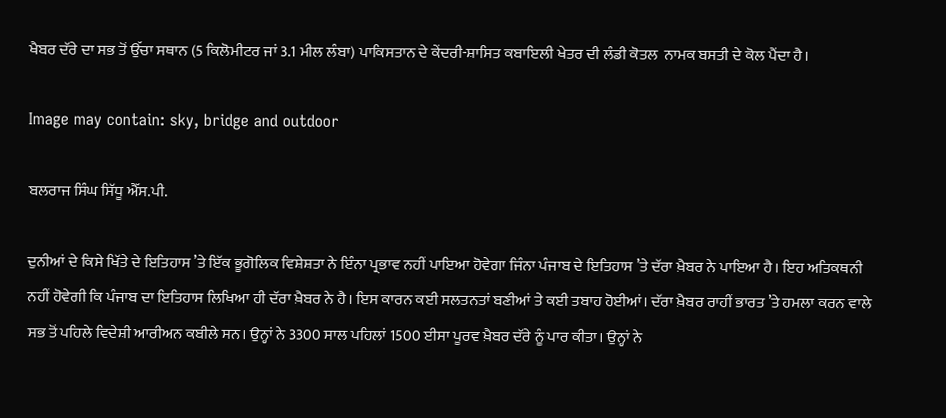ਖੈਬਰ ਦੱਰੇ ਦਾ ਸਭ ਤੋਂ ਉੱਚਾ ਸਥਾਨ (5 ਕਿਲੋਮੀਟਰ ਜਾਂ 3.1 ਮੀਲ ਲੰਬਾ) ਪਾਕਿਸਤਾਨ ਦੇ ਕੇਂਦਰੀ-ਸ਼ਾਸਿਤ ਕਬਾਇਲੀ ਖੇਤਰ ਦੀ ਲੰਡੀ ਕੋਤਲ  ਨਾਮਕ ਬਸਤੀ ਦੇ ਕੋਲ ਪੈਂਦਾ ਹੈ।

Image may contain: sky, bridge and outdoor

ਬਲਰਾਜ ਸਿੰਘ ਸਿੱਧੂ ਐੱਸ.ਪੀ.

ਦੁਨੀਆਂ ਦੇ ਕਿਸੇ ਖਿੱਤੇ ਦੇ ਇਤਿਹਾਸ ’ਤੇ ਇੱਕ ਭੂਗੋਲਿਕ ਵਿਸ਼ੇਸ਼ਤਾ ਨੇ ਇੰਨਾ ਪ੍ਰਭਾਵ ਨਹੀਂ ਪਾਇਆ ਹੋਵੇਗਾ ਜਿੰਨਾ ਪੰਜਾਬ ਦੇ ਇਤਿਹਾਸ ’ਤੇ ਦੱਰਾ ਖ਼ੈਬਰ ਨੇ ਪਾਇਆ ਹੈ। ਇਹ ਅਤਿਕਥਨੀ ਨਹੀਂ ਹੋਵੇਗੀ ਕਿ ਪੰਜਾਬ ਦਾ ਇਤਿਹਾਸ ਲਿਖਿਆ ਹੀ ਦੱਰਾ ਖ਼ੈਬਰ ਨੇ ਹੈ। ਇਸ ਕਾਰਨ ਕਈ ਸਲਤਨਤਾਂ ਬਣੀਆਂ ਤੇ ਕਈ ਤਬਾਹ ਹੋਈਆਂ। ਦੱਰਾ ਖ਼ੈਬਰ ਰਾਹੀਂ ਭਾਰਤ ’ਤੇ ਹਮਲਾ ਕਰਨ ਵਾਲੇ ਸਭ ਤੋਂ ਪਹਿਲੇ ਵਿਦੇਸ਼ੀ ਆਰੀਅਨ ਕਬੀਲੇ ਸਨ। ਉਨ੍ਹਾਂ ਨੇ 3300 ਸਾਲ ਪਹਿਲਾਂ 1500 ਈਸਾ ਪੂਰਵ ਖ਼ੈਬਰ ਦੱਰੇ ਨੂੰ ਪਾਰ ਕੀਤਾ। ਉਨ੍ਹਾਂ ਨੇ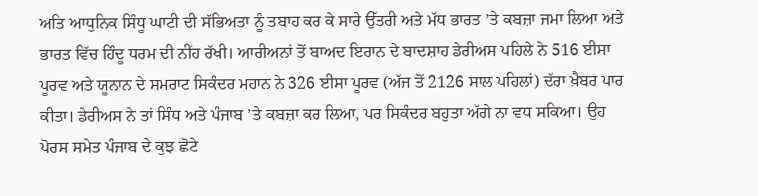ਅਤਿ ਆਧੁਨਿਕ ਸਿੰਧੂ ਘਾਟੀ ਦੀ ਸੱਭਿਅਤਾ ਨੂੰ ਤਬਾਹ ਕਰ ਕੇ ਸਾਰੇ ਉੱਤਰੀ ਅਤੇ ਮੱਧ ਭਾਰਤ ’ਤੇ ਕਬਜ਼ਾ ਜਮਾ ਲਿਆ ਅਤੇ ਭਾਰਤ ਵਿੱਚ ਹਿੰਦੂ ਧਰਮ ਦੀ ਨੀਂਹ ਰੱਖੀ। ਆਰੀਅਨਾਂ ਤੋਂ ਬਾਅਦ ਇਰਾਨ ਦੇ ਬਾਦਸ਼ਾਹ ਡੇਰੀਅਸ ਪਹਿਲੇ ਨੇ 516 ਈਸਾ ਪੂਰਵ ਅਤੇ ਯੂਨਾਨ ਦੇ ਸਮਰਾਟ ਸਿਕੰਦਰ ਮਹਾਨ ਨੇ 326 ਈਸਾ ਪੂਰਵ (ਅੱਜ ਤੋਂ 2126 ਸਾਲ ਪਹਿਲਾਂ) ਦੱਰਾ ਖ਼ੈਬਰ ਪਾਰ ਕੀਤਾ। ਡੇਰੀਅਸ ਨੇ ਤਾਂ ਸਿੰਧ ਅਤੇ ਪੰਜਾਬ ’ਤੇ ਕਬਜ਼ਾ ਕਰ ਲਿਆ, ਪਰ ਸਿਕੰਦਰ ਬਹੁਤਾ ਅੱਗੇ ਨਾ ਵਧ ਸਕਿਆ। ਉਹ ਪੋਰਸ ਸਮੇਤ ਪੰਜਾਬ ਦੇ ਕੁਝ ਛੋਟੇ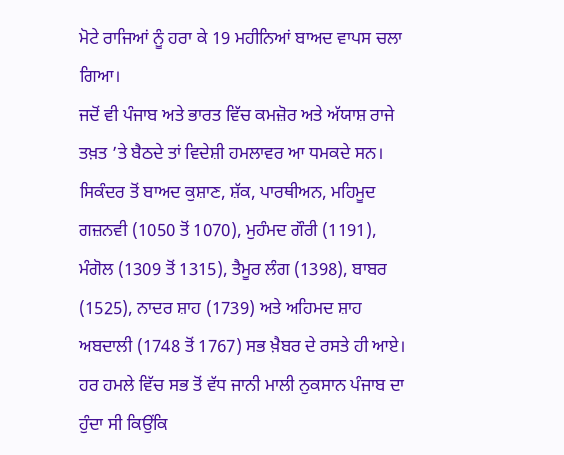ਮੋਟੇ ਰਾਜਿਆਂ ਨੂੰ ਹਰਾ ਕੇ 19 ਮਹੀਨਿਆਂ ਬਾਅਦ ਵਾਪਸ ਚਲਾ ਗਿਆ।
ਜਦੋਂ ਵੀ ਪੰਜਾਬ ਅਤੇ ਭਾਰਤ ਵਿੱਚ ਕਮਜ਼ੋਰ ਅਤੇ ਅੱਯਾਸ਼ ਰਾਜੇ ਤਖ਼ਤ ’ਤੇ ਬੈਠਦੇ ਤਾਂ ਵਿਦੇਸ਼ੀ ਹਮਲਾਵਰ ਆ ਧਮਕਦੇ ਸਨ। ਸਿਕੰਦਰ ਤੋਂ ਬਾਅਦ ਕੁਸ਼ਾਣ, ਸ਼ੱਕ, ਪਾਰਥੀਅਨ, ਮਹਿਮੂਦ ਗਜ਼ਨਵੀ (1050 ਤੋਂ 1070), ਮੁਹੰਮਦ ਗੌਰੀ (1191), ਮੰਗੋਲ (1309 ਤੋਂ 1315), ਤੈਮੂਰ ਲੰਗ (1398), ਬਾਬਰ (1525), ਨਾਦਰ ਸ਼ਾਹ (1739) ਅਤੇ ਅਹਿਮਦ ਸ਼ਾਹ ਅਬਦਾਲੀ (1748 ਤੋਂ 1767) ਸਭ ਖ਼ੈਬਰ ਦੇ ਰਸਤੇ ਹੀ ਆਏ। ਹਰ ਹਮਲੇ ਵਿੱਚ ਸਭ ਤੋਂ ਵੱਧ ਜਾਨੀ ਮਾਲੀ ਨੁਕਸਾਨ ਪੰਜਾਬ ਦਾ ਹੁੰਦਾ ਸੀ ਕਿਉਂਕਿ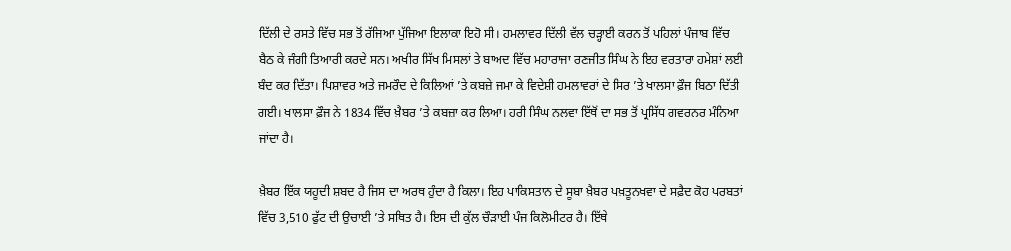ਦਿੱਲੀ ਦੇ ਰਸਤੇ ਵਿੱਚ ਸਭ ਤੋਂ ਰੱਜਿਆ ਪੁੱਜਿਆ ਇਲਾਕਾ ਇਹੋ ਸੀ। ਹਮਲਾਵਰ ਦਿੱਲੀ ਵੱਲ ਚੜ੍ਹਾਈ ਕਰਨ ਤੋਂ ਪਹਿਲਾਂ ਪੰਜਾਬ ਵਿੱਚ ਬੈਠ ਕੇ ਜੰਗੀ ਤਿਆਰੀ ਕਰਦੇ ਸਨ। ਅਖੀਰ ਸਿੱਖ ਮਿਸਲਾਂ ਤੇ ਬਾਅਦ ਵਿੱਚ ਮਹਾਰਾਜਾ ਰਣਜੀਤ ਸਿੰਘ ਨੇ ਇਹ ਵਰਤਾਰਾ ਹਮੇਸ਼ਾਂ ਲਈ ਬੰਦ ਕਰ ਦਿੱਤਾ। ਪਿਸ਼ਾਵਰ ਅਤੇ ਜਮਰੌਦ ਦੇ ਕਿਲਿਆਂ ’ਤੇ ਕਬਜ਼ੇ ਜਮਾ ਕੇ ਵਿਦੇਸ਼ੀ ਹਮਲਾਵਰਾਂ ਦੇ ਸਿਰ ’ਤੇ ਖਾਲਸਾ ਫ਼ੌਜ ਬਿਠਾ ਦਿੱਤੀ ਗਈ। ਖਾਲਸਾ ਫ਼ੌਜ ਨੇ 1834 ਵਿੱਚ ਖ਼ੈਬਰ ’ਤੇ ਕਬਜ਼ਾ ਕਰ ਲਿਆ। ਹਰੀ ਸਿੰਘ ਨਲਵਾ ਇੱਥੋਂ ਦਾ ਸਭ ਤੋਂ ਪ੍ਰਸਿੱਧ ਗਵਰਨਰ ਮੰਨਿਆ ਜਾਂਦਾ ਹੈ।

ਖ਼ੈਬਰ ਇੱਕ ਯਹੂਦੀ ਸ਼ਬਦ ਹੈ ਜਿਸ ਦਾ ਅਰਥ ਹੁੰਦਾ ਹੈ ਕਿਲਾ। ਇਹ ਪਾਕਿਸਤਾਨ ਦੇ ਸੂਬਾ ਖ਼ੈਬਰ ਪਖ਼ਤੂਨਖਵਾ ਦੇ ਸਫ਼ੈਦ ਕੋਹ ਪਰਬਤਾਂ ਵਿੱਚ 3,510 ਫੁੱਟ ਦੀ ਉਚਾਈ ’ਤੇ ਸਥਿਤ ਹੈ। ਇਸ ਦੀ ਕੁੱਲ ਚੌੜਾਈ ਪੰਜ ਕਿਲੋਮੀਟਰ ਹੈ। ਇੱਥੇ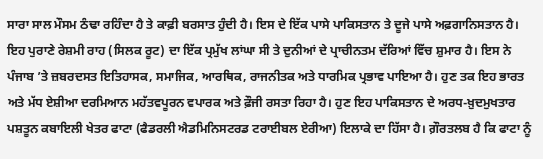ਸਾਰਾ ਸਾਲ ਮੌਸਮ ਠੰਢਾ ਰਹਿੰਦਾ ਹੈ ਤੇ ਕਾਫ਼ੀ ਬਰਸਾਤ ਹੁੰਦੀ ਹੈ। ਇਸ ਦੇ ਇੱਕ ਪਾਸੇ ਪਾਕਿਸਤਾਨ ਤੇ ਦੂਜੇ ਪਾਸੇ ਅਫ਼ਗਾਨਿਸਤਾਨ ਹੈ। ਇਹ ਪੁਰਾਣੇ ਰੇਸ਼ਮੀ ਰਾਹ (ਸਿਲਕ ਰੂਟ) ਦਾ ਇੱਕ ਪ੍ਰਮੁੱਖ ਲਾਂਘਾ ਸੀ ਤੇ ਦੁਨੀਆਂ ਦੇ ਪ੍ਰਾਚੀਨਤਮ ਦੱਰਿਆਂ ਵਿੱਚ ਸ਼ੁਮਾਰ ਹੈ। ਇਸ ਨੇ ਪੰਜਾਬ ’ਤੇ ਜ਼ਬਰਦਸਤ ਇਤਿਹਾਸਕ, ਸਮਾਜਿਕ, ਆਰਥਿਕ, ਰਾਜਨੀਤਕ ਅਤੇ ਧਾਰਮਿਕ ਪ੍ਰਭਾਵ ਪਾਇਆ ਹੈ। ਹੁਣ ਤਕ ਇਹ ਭਾਰਤ ਅਤੇ ਮੱਧ ਏਸ਼ੀਆ ਦਰਮਿਆਨ ਮਹੱਤਵਪੂਰਨ ਵਪਾਰਕ ਅਤੇ ਫ਼ੌਜੀ ਰਸਤਾ ਰਿਹਾ ਹੈ। ਹੁਣ ਇਹ ਪਾਕਿਸਤਾਨ ਦੇ ਅਰਧ-ਖ਼ੁਦਮੁਖਤਾਰ ਪਸ਼ਤੂਨ ਕਬਾਇਲੀ ਖੇਤਰ ਫਾਟਾ (ਫੈਡਰਲੀ ਐਡਮਿਨਿਸਟਰਡ ਟਰਾਈਬਲ ਏਰੀਆ) ਇਲਾਕੇ ਦਾ ਹਿੱਸਾ ਹੈ। ਗ਼ੌਰਤਲਬ ਹੈ ਕਿ ਫਾਟਾ ਨੂੰ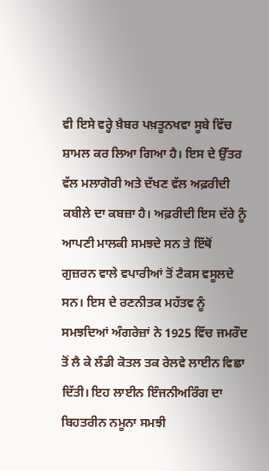ਵੀ ਇਸੇ ਵਰ੍ਹੇ ਖ਼ੈਬਰ ਪਖ਼ਤੂਨਖਵਾ ਸੂਬੇ ਵਿੱਚ ਸ਼ਾਮਲ ਕਰ ਲਿਆ ਗਿਆ ਹੈ। ਇਸ ਦੇ ਉੱਤਰ ਵੱਲ ਮਲਾਗੋਰੀ ਅਤੇ ਦੱਖਣ ਵੱਲ ਅਫ਼ਰੀਦੀ ਕਬੀਲੇ ਦਾ ਕਬਜ਼ਾ ਹੈ। ਅਫ਼ਰੀਦੀ ਇਸ ਦੱਰੇ ਨੂੰ ਆਪਣੀ ਮਾਲਕੀ ਸਮਝਦੇ ਸਨ ਤੇ ਇੱਥੋਂ ਗੁਜ਼ਰਨ ਵਾਲੇ ਵਪਾਰੀਆਂ ਤੋਂ ਟੈਕਸ ਵਸੂਲਦੇ ਸਨ। ਇਸ ਦੇ ਰਣਨੀਤਕ ਮਹੱਤਵ ਨੂੰ ਸਮਝਦਿਆਂ ਅੰਗਰੇਜ਼ਾਂ ਨੇ 1925 ਵਿੱਚ ਜਮਰੌਦ ਤੋਂ ਲੈ ਕੇ ਲੰਡੀ ਕੋਤਲ ਤਕ ਰੇਲਵੇ ਲਾਈਨ ਵਿਛਾ ਦਿੱਤੀ। ਇਹ ਲਾਈਨ ਇੰਜਨੀਅਰਿੰਗ ਦਾ ਬਿਹਤਰੀਨ ਨਮੂਨਾ ਸਮਝੀ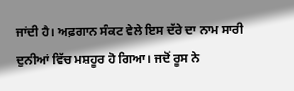ਜਾਂਦੀ ਹੈ। ਅਫ਼ਗਾਨ ਸੰਕਟ ਵੇਲੇ ਇਸ ਦੱਰੇ ਦਾ ਨਾਮ ਸਾਰੀ ਦੁਨੀਆਂ ਵਿੱਚ ਮਸ਼ਹੂਰ ਹੋ ਗਿਆ। ਜਦੋਂ ਰੂਸ ਨੇ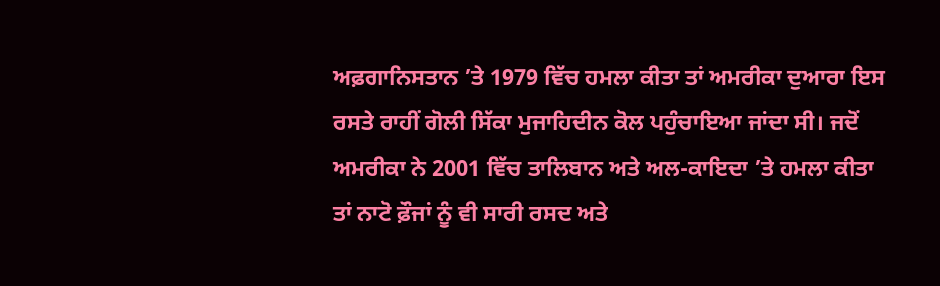ਅਫ਼ਗਾਨਿਸਤਾਨ ’ਤੇ 1979 ਵਿੱਚ ਹਮਲਾ ਕੀਤਾ ਤਾਂ ਅਮਰੀਕਾ ਦੁਆਰਾ ਇਸ ਰਸਤੇ ਰਾਹੀਂ ਗੋਲੀ ਸਿੱਕਾ ਮੁਜਾਹਿਦੀਨ ਕੋਲ ਪਹੁੰਚਾਇਆ ਜਾਂਦਾ ਸੀ। ਜਦੋਂ ਅਮਰੀਕਾ ਨੇ 2001 ਵਿੱਚ ਤਾਲਿਬਾਨ ਅਤੇ ਅਲ-ਕਾਇਦਾ ’ਤੇ ਹਮਲਾ ਕੀਤਾ ਤਾਂ ਨਾਟੋ ਫ਼ੌਜਾਂ ਨੂੰ ਵੀ ਸਾਰੀ ਰਸਦ ਅਤੇ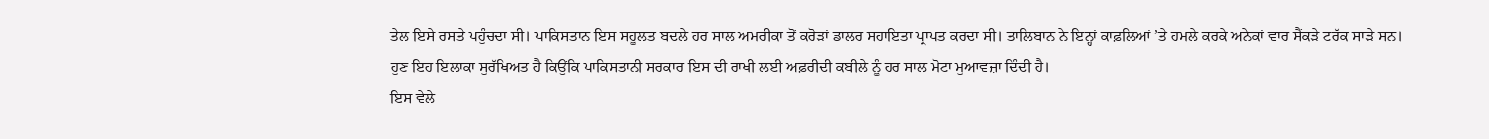ਤੇਲ ਇਸੇ ਰਸਤੇ ਪਹੁੰਚਦਾ ਸੀ। ਪਾਕਿਸਤਾਨ ਇਸ ਸਹੂਲਤ ਬਦਲੇ ਹਰ ਸਾਲ ਅਮਰੀਕਾ ਤੋਂ ਕਰੋੜਾਂ ਡਾਲਰ ਸਹਾਇਤਾ ਪ੍ਰਾਪਤ ਕਰਦਾ ਸੀ। ਤਾਲਿਬਾਨ ਨੇ ਇਨ੍ਹਾਂ ਕਾਫ਼ਲਿਆਂ ’ਤੇ ਹਮਲੇ ਕਰਕੇ ਅਨੇਕਾਂ ਵਾਰ ਸੈਂਕੜੇ ਟਰੱਕ ਸਾੜੇ ਸਨ। ਹੁਣ ਇਹ ਇਲਾਕਾ ਸੁਰੱਖਿਅਤ ਹੈ ਕਿਉਂਕਿ ਪਾਕਿਸਤਾਨੀ ਸਰਕਾਰ ਇਸ ਦੀ ਰਾਖੀ ਲਈ ਅਫ਼ਰੀਦੀ ਕਬੀਲੇ ਨੂੰ ਹਰ ਸਾਲ ਮੋਟਾ ਮੁਆਵਜ਼ਾ ਦਿੰਦੀ ਹੈ।
ਇਸ ਵੇਲੇ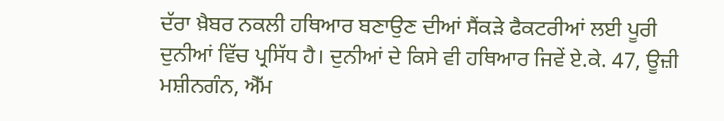ਦੱਰਾ ਖ਼ੈਬਰ ਨਕਲੀ ਹਥਿਆਰ ਬਣਾਉਣ ਦੀਆਂ ਸੈਂਕੜੇ ਫੈਕਟਰੀਆਂ ਲਈ ਪੂਰੀ ਦੁਨੀਆਂ ਵਿੱਚ ਪ੍ਰਸਿੱਧ ਹੈ। ਦੁਨੀਆਂ ਦੇ ਕਿਸੇ ਵੀ ਹਥਿਆਰ ਜਿਵੇਂ ਏ.ਕੇ. 47, ਊਜ਼ੀ ਮਸ਼ੀਨਗੰਨ, ਐੱਮ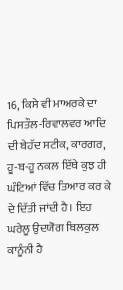16, ਕਿਸੇ ਵੀ ਮਾਅਰਕੇ ਦਾ ਪਿਸਤੌਲ-ਰਿਵਾਲਵਰ ਆਦਿ ਦੀ ਬੇਹੱਦ ਸਟੀਕ, ਕਾਰਗਰ, ਹੂ-ਬ-ਹੂ ਨਕਲ ਇੱਥੇ ਕੁਝ ਹੀ ਘੰਟਿਆਂ ਵਿੱਚ ਤਿਆਰ ਕਰ ਕੇ ਦੇ ਦਿੱਤੀ ਜਾਂਦੀ ਹੈ। ਇਹ ਘਰੇਲੂ ਉਦਯੋਗ ਬਿਲਕੁਲ ਕਾਨੂੰਨੀ ਹੈ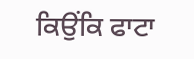ਕਿਉਂਕਿ ਫਾਟਾ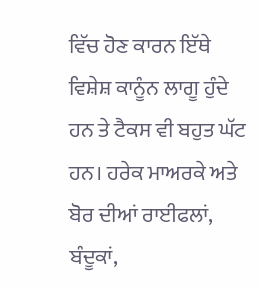ਵਿੱਚ ਹੋਣ ਕਾਰਨ ਇੱਥੇ ਵਿਸ਼ੇਸ਼ ਕਾਨੂੰਨ ਲਾਗੂ ਹੁੰਦੇ ਹਨ ਤੇ ਟੈਕਸ ਵੀ ਬਹੁਤ ਘੱਟ ਹਨ। ਹਰੇਕ ਮਾਅਰਕੇ ਅਤੇ ਬੋਰ ਦੀਆਂ ਰਾਈਫਲਾਂ, ਬੰਦੂਕਾਂ,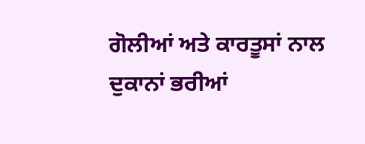ਗੋਲੀਆਂ ਅਤੇ ਕਾਰਤੂਸਾਂ ਨਾਲ ਦੁਕਾਨਾਂ ਭਰੀਆਂ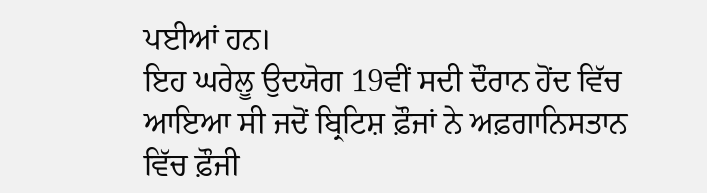ਪਈਆਂ ਹਨ।
ਇਹ ਘਰੇਲੂ ਉਦਯੋਗ 19ਵੀਂ ਸਦੀ ਦੌਰਾਨ ਹੋਂਦ ਵਿੱਚ ਆਇਆ ਸੀ ਜਦੋਂ ਬ੍ਰਿਟਿਸ਼ ਫ਼ੌਜਾਂ ਨੇ ਅਫ਼ਗਾਨਿਸਤਾਨ ਵਿੱਚ ਫ਼ੌਜੀ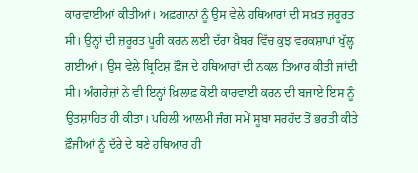ਕਾਰਵਾਈਆਂ ਕੀਤੀਆਂ। ਅਫ਼ਗਾਨਾਂ ਨੂੰ ਉਸ ਵੇਲੇ ਹਥਿਆਰਾਂ ਦੀ ਸਖ਼ਤ ਜ਼ਰੂਰਤ ਸੀ। ਉਨ੍ਹਾਂ ਦੀ ਜ਼ਰੂਰਤ ਪੂਰੀ ਕਰਨ ਲਈ ਦੱਰਾ ਖ਼ੈਬਰ ਵਿੱਚ ਕੁਝ ਵਰਕਸ਼ਾਪਾਂ ਖੁੱਲ੍ਹ ਗਈਆਂ। ਉਸ ਵੇਲੇ ਬ੍ਰਿਟਿਸ਼ ਫ਼ੌਜ ਦੇ ਹਥਿਆਰਾਂ ਦੀ ਨਕਲ ਤਿਆਰ ਕੀਤੀ ਜਾਂਦੀ ਸੀ। ਅੰਗਰੇਜ਼ਾਂ ਨੇ ਵੀ ਇਨ੍ਹਾਂ ਖ਼ਿਲਾਫ਼ ਕੋਈ ਕਾਰਵਾਈ ਕਰਨ ਦੀ ਬਜਾਏ ਇਸ ਨੂੰ ਉਤਸ਼ਾਹਿਤ ਹੀ ਕੀਤਾ। ਪਹਿਲੀ ਆਲਮੀ ਜੰਗ ਸਮੇਂ ਸੂਬਾ ਸਰਹੱਦ ਤੋਂ ਭਰਤੀ ਕੀਤੇ ਫ਼ੌਜੀਆਂ ਨੂੰ ਦੱਰੇ ਦੇ ਬਣੇ ਹਥਿਆਰ ਹੀ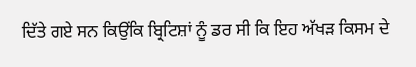ਦਿੱਤੇ ਗਏ ਸਨ ਕਿਉਂਕਿ ਬ੍ਰਿਟਿਸ਼ਾਂ ਨੂੰ ਡਰ ਸੀ ਕਿ ਇਹ ਅੱਖੜ ਕਿਸਮ ਦੇ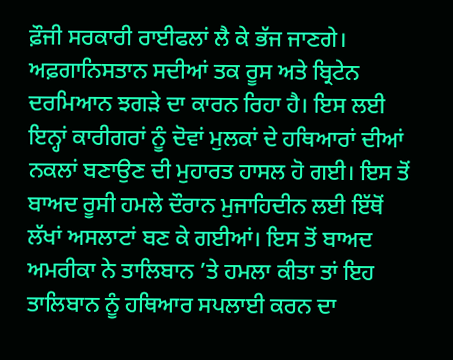ਫ਼ੌਜੀ ਸਰਕਾਰੀ ਰਾਈਫਲਾਂ ਲੈ ਕੇ ਭੱਜ ਜਾਣਗੇ। ਅਫ਼ਗਾਨਿਸਤਾਨ ਸਦੀਆਂ ਤਕ ਰੂਸ ਅਤੇ ਬ੍ਰਿਟੇਨ ਦਰਮਿਆਨ ਝਗੜੇ ਦਾ ਕਾਰਨ ਰਿਹਾ ਹੈ। ਇਸ ਲਈ ਇਨ੍ਹਾਂ ਕਾਰੀਗਰਾਂ ਨੂੰ ਦੋਵਾਂ ਮੁਲਕਾਂ ਦੇ ਹਥਿਆਰਾਂ ਦੀਆਂ ਨਕਲਾਂ ਬਣਾਉਣ ਦੀ ਮੁਹਾਰਤ ਹਾਸਲ ਹੋ ਗਈ। ਇਸ ਤੋਂ ਬਾਅਦ ਰੂਸੀ ਹਮਲੇ ਦੌਰਾਨ ਮੁਜਾਹਿਦੀਨ ਲਈ ਇੱਥੋਂ ਲੱਖਾਂ ਅਸਲਾਟਾਂ ਬਣ ਕੇ ਗਈਆਂ। ਇਸ ਤੋਂ ਬਾਅਦ ਅਮਰੀਕਾ ਨੇ ਤਾਲਿਬਾਨ ’ਤੇ ਹਮਲਾ ਕੀਤਾ ਤਾਂ ਇਹ ਤਾਲਿਬਾਨ ਨੂੰ ਹਥਿਆਰ ਸਪਲਾਈ ਕਰਨ ਦਾ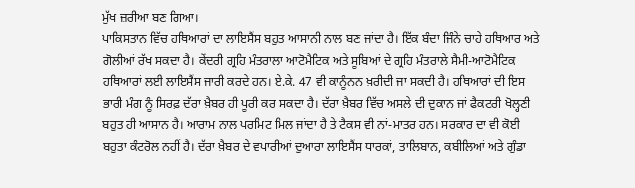ਮੁੱਖ ਜ਼ਰੀਆ ਬਣ ਗਿਆ।
ਪਾਕਿਸਤਾਨ ਵਿੱਚ ਹਥਿਆਰਾਂ ਦਾ ਲਾਇਸੈਂਸ ਬਹੁਤ ਆਸਾਨੀ ਨਾਲ ਬਣ ਜਾਂਦਾ ਹੈ। ਇੱਕ ਬੰਦਾ ਜਿੰਨੇ ਚਾਹੇ ਹਥਿਆਰ ਅਤੇ ਗੋਲੀਆਂ ਰੱਖ ਸਕਦਾ ਹੈ। ਕੇਂਦਰੀ ਗ੍ਰਹਿ ਮੰਤਰਾਲਾ ਆਟੋਮੈਟਿਕ ਅਤੇ ਸੂਬਿਆਂ ਦੇ ਗ੍ਰਹਿ ਮੰਤਰਾਲੇ ਸੈਮੀ-ਆਟੋਮੈਟਿਕ ਹਥਿਆਰਾਂ ਲਈ ਲਾਇਸੈਂਸ ਜਾਰੀ ਕਰਦੇ ਹਨ। ਏ.ਕੇ. 47 ਵੀ ਕਾਨੂੰਨਨ ਖ਼ਰੀਦੀ ਜਾ ਸਕਦੀ ਹੈ। ਹਥਿਆਰਾਂ ਦੀ ਇਸ ਭਾਰੀ ਮੰਗ ਨੂੰ ਸਿਰਫ਼ ਦੱਰਾ ਖ਼ੈਬਰ ਹੀ ਪੂਰੀ ਕਰ ਸਕਦਾ ਹੈ। ਦੱਰਾ ਖ਼ੈਬਰ ਵਿੱਚ ਅਸਲੇ ਦੀ ਦੁਕਾਨ ਜਾਂ ਫੈਕਟਰੀ ਖੋਲ੍ਹਣੀ ਬਹੁਤ ਹੀ ਆਸਾਨ ਹੈ। ਆਰਾਮ ਨਾਲ ਪਰਮਿਟ ਮਿਲ ਜਾਂਦਾ ਹੈ ਤੇ ਟੈਕਸ ਵੀ ਨਾਂ-ਮਾਤਰ ਹਨ। ਸਰਕਾਰ ਦਾ ਵੀ ਕੋਈ ਬਹੁਤਾ ਕੰਟਰੋਲ ਨਹੀਂ ਹੈ। ਦੱਰਾ ਖ਼ੈਬਰ ਦੇ ਵਪਾਰੀਆਂ ਦੁਆਰਾ ਲਾਇਸੈਂਸ ਧਾਰਕਾਂ, ਤਾਲਿਬਾਨ, ਕਬੀਲਿਆਂ ਅਤੇ ਗੁੰਡਾ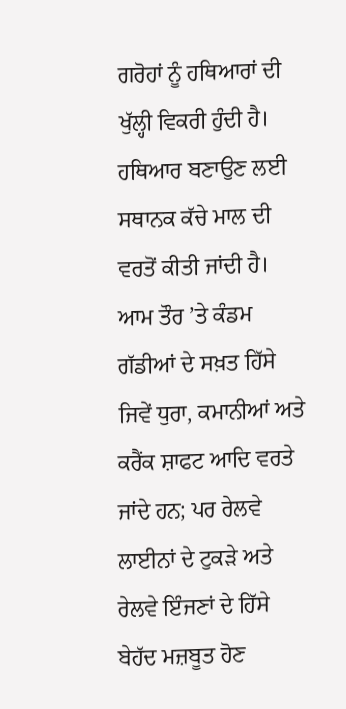ਗਰੋਹਾਂ ਨੂੰ ਹਥਿਆਰਾਂ ਦੀ ਖੁੱਲ੍ਹੀ ਵਿਕਰੀ ਹੁੰਦੀ ਹੈ। ਹਥਿਆਰ ਬਣਾਉਣ ਲਈ ਸਥਾਨਕ ਕੱਚੇ ਮਾਲ ਦੀ ਵਰਤੋਂ ਕੀਤੀ ਜਾਂਦੀ ਹੈ। ਆਮ ਤੌਰ ’ਤੇ ਕੰਡਮ ਗੱਡੀਆਂ ਦੇ ਸਖ਼ਤ ਹਿੱਸੇ ਜਿਵੇਂ ਧੁਰਾ, ਕਮਾਨੀਆਂ ਅਤੇ ਕਰੈਂਕ ਸ਼ਾਫਟ ਆਦਿ ਵਰਤੇ ਜਾਂਦੇ ਹਨ; ਪਰ ਰੇਲਵੇ ਲਾਈਨਾਂ ਦੇ ਟੁਕੜੇ ਅਤੇ ਰੇਲਵੇ ਇੰਜਣਾਂ ਦੇ ਹਿੱਸੇ ਬੇਹੱਦ ਮਜ਼ਬੂਤ ਹੋਣ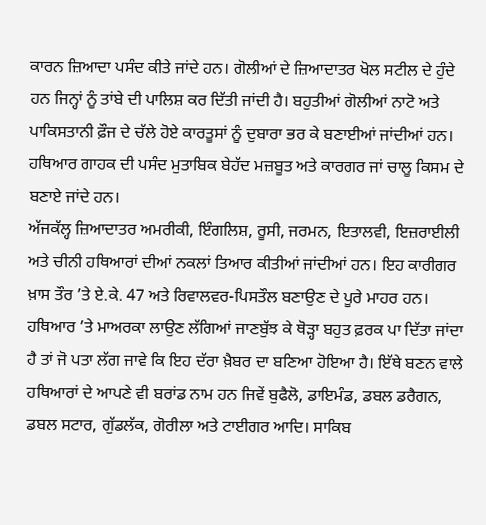ਕਾਰਨ ਜ਼ਿਆਦਾ ਪਸੰਦ ਕੀਤੇ ਜਾਂਦੇ ਹਨ। ਗੋਲੀਆਂ ਦੇ ਜ਼ਿਆਦਾਤਰ ਖੋਲ ਸਟੀਲ ਦੇ ਹੁੰਦੇ ਹਨ ਜਿਨ੍ਹਾਂ ਨੂੰ ਤਾਂਬੇ ਦੀ ਪਾਲਿਸ਼ ਕਰ ਦਿੱਤੀ ਜਾਂਦੀ ਹੈ। ਬਹੁਤੀਆਂ ਗੋਲੀਆਂ ਨਾਟੋ ਅਤੇ ਪਾਕਿਸਤਾਨੀ ਫ਼ੌਜ ਦੇ ਚੱਲੇ ਹੋਏ ਕਾਰਤੂਸਾਂ ਨੂੰ ਦੁਬਾਰਾ ਭਰ ਕੇ ਬਣਾਈਆਂ ਜਾਂਦੀਆਂ ਹਨ। ਹਥਿਆਰ ਗਾਹਕ ਦੀ ਪਸੰਦ ਮੁਤਾਬਿਕ ਬੇਹੱਦ ਮਜ਼ਬੂਤ ਅਤੇ ਕਾਰਗਰ ਜਾਂ ਚਾਲੂ ਕਿਸਮ ਦੇ ਬਣਾਏ ਜਾਂਦੇ ਹਨ।
ਅੱਜਕੱਲ੍ਹ ਜ਼ਿਆਦਾਤਰ ਅਮਰੀਕੀ, ਇੰਗਲਿਸ਼, ਰੂਸੀ, ਜਰਮਨ, ਇਤਾਲਵੀ, ਇਜ਼ਰਾਈਲੀ ਅਤੇ ਚੀਨੀ ਹਥਿਆਰਾਂ ਦੀਆਂ ਨਕਲਾਂ ਤਿਆਰ ਕੀਤੀਆਂ ਜਾਂਦੀਆਂ ਹਨ। ਇਹ ਕਾਰੀਗਰ ਖ਼ਾਸ ਤੌਰ ’ਤੇ ਏ.ਕੇ. 47 ਅਤੇ ਰਿਵਾਲਵਰ-ਪਿਸਤੌਲ ਬਣਾਉਣ ਦੇ ਪੂਰੇ ਮਾਹਰ ਹਨ। ਹਥਿਆਰ ’ਤੇ ਮਾਅਰਕਾ ਲਾਉਣ ਲੱਗਿਆਂ ਜਾਣਬੁੱਝ ਕੇ ਥੋੜ੍ਹਾ ਬਹੁਤ ਫ਼ਰਕ ਪਾ ਦਿੱਤਾ ਜਾਂਦਾ ਹੈ ਤਾਂ ਜੋ ਪਤਾ ਲੱਗ ਜਾਵੇ ਕਿ ਇਹ ਦੱਰਾ ਖ਼ੈਬਰ ਦਾ ਬਣਿਆ ਹੋਇਆ ਹੈ। ਇੱਥੇ ਬਣਨ ਵਾਲੇ ਹਥਿਆਰਾਂ ਦੇ ਆਪਣੇ ਵੀ ਬਰਾਂਡ ਨਾਮ ਹਨ ਜਿਵੇਂ ਬੁਫੈਲੋ, ਡਾਇਮੰਡ, ਡਬਲ ਡਰੈਗਨ, ਡਬਲ ਸਟਾਰ, ਗੁੱਡਲੱਕ, ਗੋਰੀਲਾ ਅਤੇ ਟਾਈਗਰ ਆਦਿ। ਸਾਕਿਬ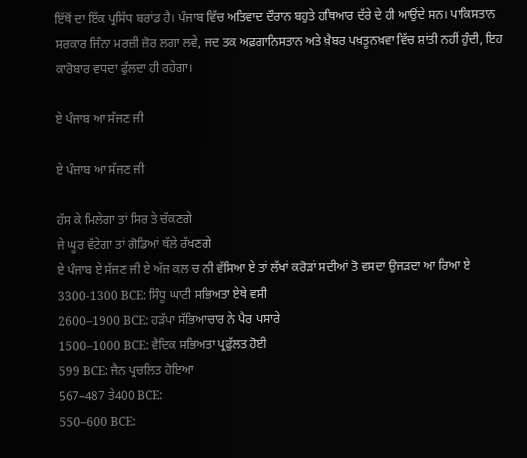ਇੱਥੋਂ ਦਾ ਇੱਕ ਪ੍ਰਸਿੱਧ ਬਰਾਂਡ ਹੈ। ਪੰਜਾਬ ਵਿੱਚ ਅਤਿਵਾਦ ਦੌਰਾਨ ਬਹੁਤੇ ਹਥਿਆਰ ਦੱਰੇ ਦੇ ਹੀ ਆਉਂਦੇ ਸਨ। ਪਾਕਿਸਤਾਨ ਸਰਕਾਰ ਜਿੰਨਾ ਮਰਜ਼ੀ ਜ਼ੋਰ ਲਗਾ ਲਵੇ, ਜਦ ਤਕ ਅਫ਼ਗਾਨਿਸਤਾਨ ਅਤੇ ਖ਼ੈਬਰ ਪਖ਼ਤੂਨਖ਼ਵਾ ਵਿੱਚ ਸ਼ਾਂਤੀ ਨਹੀਂ ਹੁੰਦੀ, ਇਹ ਕਾਰੋਬਾਰ ਵਧਦਾ ਫੁੱਲਦਾ ਹੀ ਰਹੇਗਾ।

ਏ ਪੰਜਾਬ ਆ ਸੱਜਣ ਜੀ

ਏ ਪੰਜਾਬ ਆ ਸੱਜਣ ਜੀ

ਹੱਸ ਕੇ ਮਿਲੇਗਾ ਤਾਂ ਸਿਰ ਤੇ ਚੱਕਣਗੇ
ਜੇ ਘੂਰ ਵੱਟੇਗਾ ਤਾਂ ਗੋਡਿਆਂ ਥੱਲੇ ਰੱਖਣਗੇ
ਏ ਪੰਜਾਬ ਏ ਸੱਜਣ ਜੀ ਏ ਅੱਜ ਕਲ ਚ ਨੀ ਵੱਸਿਆ ਏ ਤਾਂ ਲੱਖਾਂ ਕਰੋੜਾਂ ਸਦੀਆਂ ਤੋ ਵਸਦਾ ਉਜੜਦਾ ਆ ਰਿਆ ਏ
3300-1300 BCE: ਸਿੰਧੂ ਘਾਟੀ ਸਭਿਅਤਾ ਏਥੇ ਵਸੀ
2600–1900 BCE: ਹੜੱਪਾ ਸੱਭਿਆਚਾਰ ਨੇ ਪੈਰ ਪਸਾਰੇ
1500–1000 BCE: ਵੈਦਿਕ ਸਭਿਅਤਾ ਪ੍ਰਫੁੱਲਤ ਹੋਈ
599 BCE: ਜੈਨ ਪ੍ਰਚਲਿਤ ਹੋਇਆ
567–487 ਤੇ400 BCE:
550–600 BCE: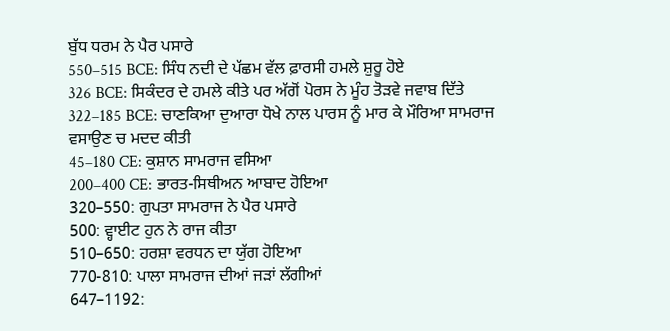ਬੁੱਧ ਧਰਮ ਨੇ ਪੈਰ ਪਸਾਰੇ
550–515 BCE: ਸਿੰਧ ਨਦੀ ਦੇ ਪੱਛਮ ਵੱਲ ਫ਼ਾਰਸੀ ਹਮਲੇ ਸ਼ੁਰੂ ਹੋਏ
326 BCE: ਸਿਕੰਦਰ ਦੇ ਹਮਲੇ ਕੀਤੇ ਪਰ ਅੱਗੋਂ ਪੋਰਸ ਨੇ ਮੂੰਹ ਤੋੜਵੇ ਜਵਾਬ ਦਿੱਤੇ
322–185 BCE: ਚਾਣਕਿਆ ਦੁਆਰਾ ਧੋਖੇ ਨਾਲ ਪਾਰਸ ਨੂੰ ਮਾਰ ਕੇ ਮੌਰਿਆ ਸਾਮਰਾਜ ਵਸਾਉਣ ਚ ਮਦਦ ਕੀਤੀ
45–180 CE: ਕੁਸ਼ਾਨ ਸਾਮਰਾਜ ਵਸਿਆ
200–400 CE: ਭਾਰਤ-ਸਿਥੀਅਨ ਆਬਾਦ ਹੋਇਆ
320–550: ਗੁਪਤਾ ਸਾਮਰਾਜ ਨੇ ਪੈਰ ਪਸਾਰੇ
500: ਵ੍ਹਾਈਟ ਹੁਨ ਨੇ ਰਾਜ ਕੀਤਾ
510–650: ਹਰਸ਼ਾ ਵਰਧਨ ਦਾ ਯੁੱਗ ਹੋਇਆ
770-810: ਪਾਲਾ ਸਾਮਰਾਜ ਦੀਆਂ ਜੜਾਂ ਲੱਗੀਆਂ
647–1192: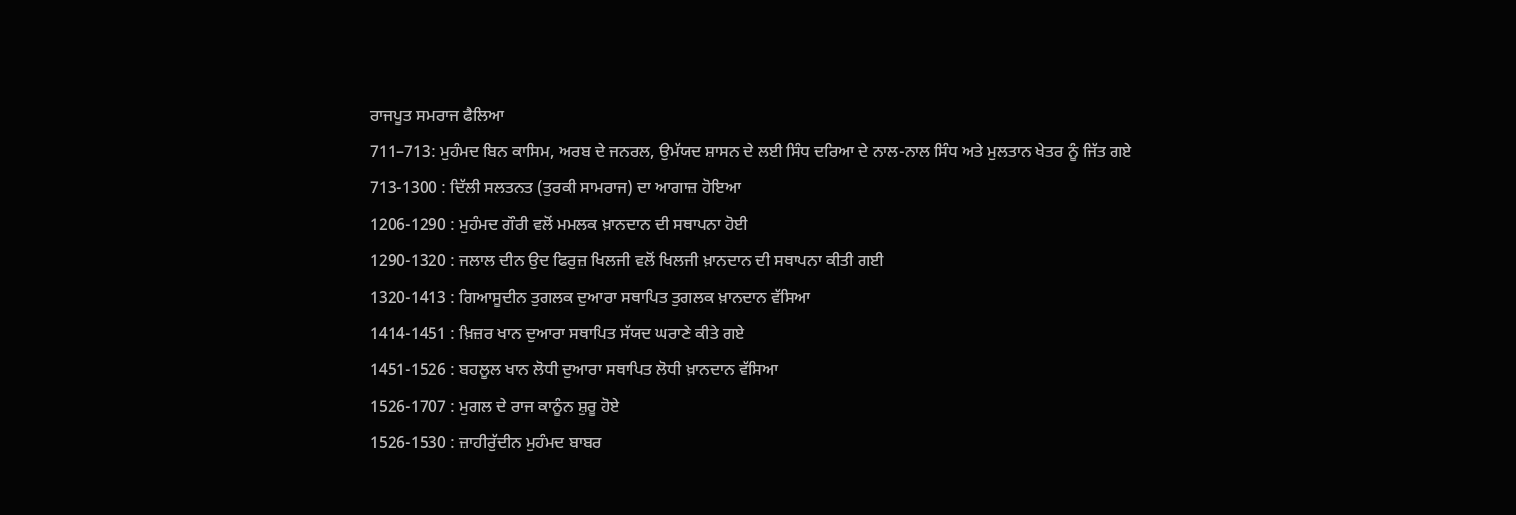ਰਾਜਪੂਤ ਸਮਰਾਜ ਫੈਲਿਆ
711–713: ਮੁਹੰਮਦ ਬਿਨ ਕਾਸਿਮ, ਅਰਬ ਦੇ ਜਨਰਲ, ਉਮੱਯਦ ਸ਼ਾਸਨ ਦੇ ਲਈ ਸਿੰਧ ਦਰਿਆ ਦੇ ਨਾਲ-ਨਾਲ ਸਿੰਧ ਅਤੇ ਮੁਲਤਾਨ ਖੇਤਰ ਨੂੰ ਜਿੱਤ ਗਏ
713-1300 : ਦਿੱਲੀ ਸਲਤਨਤ (ਤੁਰਕੀ ਸਾਮਰਾਜ) ਦਾ ਆਗਾਜ਼ ਹੋਇਆ
1206-1290 : ਮੁਹੰਮਦ ਗੌਰੀ ਵਲੋਂ ਮਮਲਕ ਖ਼ਾਨਦਾਨ ਦੀ ਸਥਾਪਨਾ ਹੋਈ
1290-1320 : ਜਲਾਲ ਦੀਨ ਉਦ ਫਿਰੁਜ਼ ਖਿਲਜੀ ਵਲੋਂ ਖਿਲਜੀ ਖ਼ਾਨਦਾਨ ਦੀ ਸਥਾਪਨਾ ਕੀਤੀ ਗਈ
1320-1413 : ਗਿਆਸੂਦੀਨ ਤੁਗਲਕ ਦੁਆਰਾ ਸਥਾਪਿਤ ਤੁਗਲਕ ਖ਼ਾਨਦਾਨ ਵੱਸਿਆ
1414-1451 : ਖ਼ਿਜ਼ਰ ਖਾਨ ਦੁਆਰਾ ਸਥਾਪਿਤ ਸੱਯਦ ਘਰਾਣੇ ਕੀਤੇ ਗਏ
1451-1526 : ਬਹਲੂਲ ਖਾਨ ਲੋਧੀ ਦੁਆਰਾ ਸਥਾਪਿਤ ਲੋਧੀ ਖ਼ਾਨਦਾਨ ਵੱਸਿਆ
1526-1707 : ਮੁਗਲ ਦੇ ਰਾਜ ਕਾਨੂੰਨ ਸ਼ੁਰੂ ਹੋਏ
1526-1530 : ਜ਼ਾਹੀਰੁੱਦੀਨ ਮੁਹੰਮਦ ਬਾਬਰ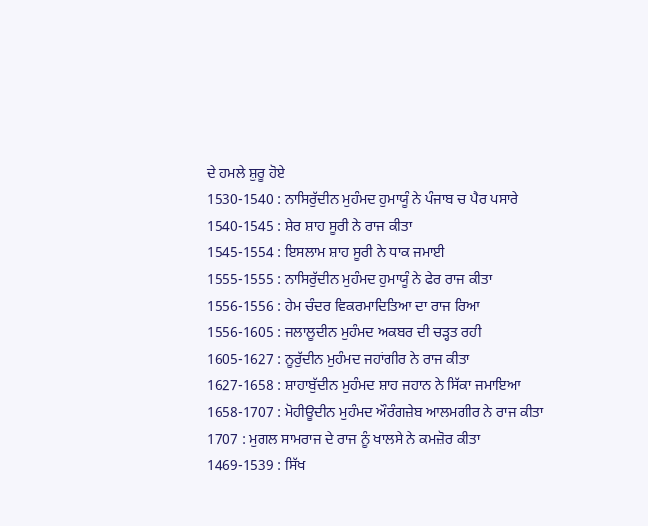ਦੇ ਹਮਲੇ ਸ਼ੁਰੂ ਹੋਏ
1530-1540 : ਨਾਸਿਰੁੱਦੀਨ ਮੁਹੰਮਦ ਹੁਮਾਯੂੰ ਨੇ ਪੰਜਾਬ ਚ ਪੈਰ ਪਸਾਰੇ
1540-1545 : ਸ਼ੇਰ ਸ਼ਾਹ ਸੂਰੀ ਨੇ ਰਾਜ ਕੀਤਾ
1545-1554 : ਇਸਲਾਮ ਸ਼ਾਹ ਸੂਰੀ ਨੇ ਧਾਕ ਜਮਾਈ
1555-1555 : ਨਾਸਿਰੁੱਦੀਨ ਮੁਹੰਮਦ ਹੁਮਾਯੂੰ ਨੇ ਫੇਰ ਰਾਜ ਕੀਤਾ
1556-1556 : ਹੇਮ ਚੰਦਰ ਵਿਕਰਮਾਦਿਤਿਆ ਦਾ ਰਾਜ ਰਿਆ
1556-1605 : ਜਲਾਲੂਦੀਨ ਮੁਹੰਮਦ ਅਕਬਰ ਦੀ ਚੜ੍ਹਤ ਰਹੀ
1605-1627 : ਨੂਰੁੱਦੀਨ ਮੁਹੰਮਦ ਜਹਾਂਗੀਰ ਨੇ ਰਾਜ ਕੀਤਾ
1627-1658 : ਸ਼ਾਹਾਬੁੱਦੀਨ ਮੁਹੰਮਦ ਸ਼ਾਹ ਜਹਾਨ ਨੇ ਸਿੱਕਾ ਜਮਾਇਆ
1658-1707 : ਮੋਹੀਊਦੀਨ ਮੁਹੰਮਦ ਔਰੰਗਜ਼ੇਬ ਆਲਮਗੀਰ ਨੇ ਰਾਜ ਕੀਤਾ
1707 : ਮੁਗਲ ਸਾਮਰਾਜ ਦੇ ਰਾਜ ਨੂੰ ਖਾਲਸੇ ਨੇ ਕਮਜ਼ੋਰ ਕੀਤਾ
1469-1539 : ਸਿੱਖ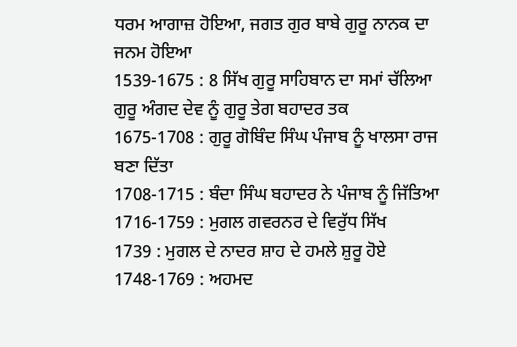ਧਰਮ ਆਗਾਜ਼ ਹੋਇਆ, ਜਗਤ ਗੁਰ ਬਾਬੇ ਗੁਰੂ ਨਾਨਕ ਦਾ ਜਨਮ ਹੋਇਆ
1539-1675 : 8 ਸਿੱਖ ਗੁਰੂ ਸਾਹਿਬਾਨ ਦਾ ਸਮਾਂ ਚੱਲਿਆ ਗੁਰੂ ਅੰਗਦ ਦੇਵ ਨੂੰ ਗੁਰੂ ਤੇਗ ਬਹਾਦਰ ਤਕ
1675-1708 : ਗੁਰੂ ਗੋਬਿੰਦ ਸਿੰਘ ਪੰਜਾਬ ਨੂੰ ਖਾਲਸਾ ਰਾਜ ਬਣਾ ਦਿੱਤਾ
1708-1715 : ਬੰਦਾ ਸਿੰਘ ਬਹਾਦਰ ਨੇ ਪੰਜਾਬ ਨੂੰ ਜਿੱਤਿਆ
1716-1759 : ਮੁਗਲ ਗਵਰਨਰ ਦੇ ਵਿਰੁੱਧ ਸਿੱਖ
1739 : ਮੁਗਲ ਦੇ ਨਾਦਰ ਸ਼ਾਹ ਦੇ ਹਮਲੇ ਸ਼ੁਰੂ ਹੋਏ
1748-1769 : ਅਹਮਦ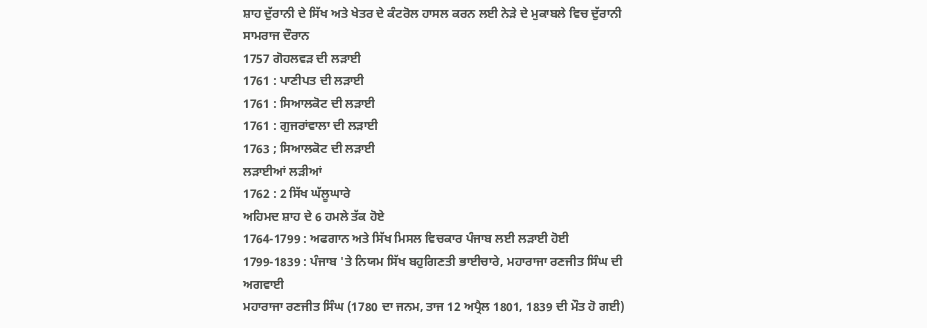ਸ਼ਾਹ ਦੁੱਰਾਨੀ ਦੇ ਸਿੱਖ ਅਤੇ ਖੇਤਰ ਦੇ ਕੰਟਰੋਲ ਹਾਸਲ ਕਰਨ ਲਈ ਨੇੜੇ ਦੇ ਮੁਕਾਬਲੇ ਵਿਚ ਦੁੱਰਾਨੀ ਸਾਮਰਾਜ ਦੌਰਾਨ
1757 ਗੋਹਲਵੜ ਦੀ ਲੜਾਈ
1761 : ਪਾਣੀਪਤ ਦੀ ਲੜਾਈ
1761 : ਸਿਆਲਕੋਟ ਦੀ ਲੜਾਈ
1761 : ਗੁਜਰਾਂਵਾਲਾ ਦੀ ਲੜਾਈ
1763 ; ਸਿਆਲਕੋਟ ਦੀ ਲੜਾਈ
ਲੜਾਈਆਂ ਲੜੀਆਂ
1762 : 2 ਸਿੱਖ ਘੱਲੂਘਾਰੇ
ਅਹਿਮਦ ਸ਼ਾਹ ਦੇ 6 ਹਮਲੇ ਤੱਕ ਹੋਏ
1764-1799 : ਅਫਗਾਨ ਅਤੇ ਸਿੱਖ ਮਿਸਲ ਵਿਚਕਾਰ ਪੰਜਾਬ ਲਈ ਲੜਾਈ ਹੋਈ
1799-1839 : ਪੰਜਾਬ 'ਤੇ ਨਿਯਮ ਸਿੱਖ ਬਹੁਗਿਣਤੀ ਭਾਈਚਾਰੇ, ਮਹਾਰਾਜਾ ਰਣਜੀਤ ਸਿੰਘ ਦੀ ਅਗਵਾਈ
ਮਹਾਰਾਜਾ ਰਣਜੀਤ ਸਿੰਘ (1780 ਦਾ ਜਨਮ, ਤਾਜ 12 ਅਪ੍ਰੈਲ 1801, 1839 ਦੀ ਮੌਤ ਹੋ ਗਈ)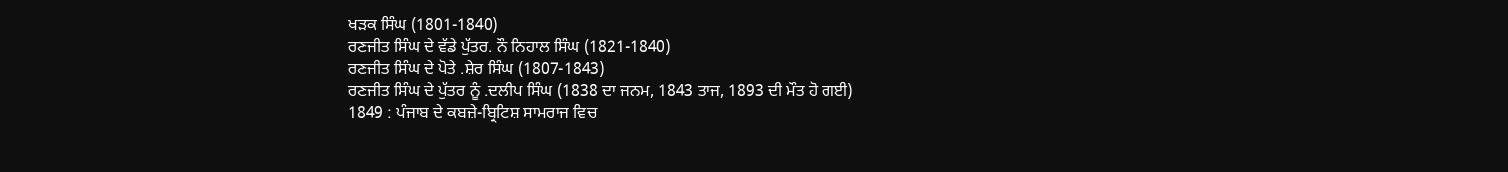ਖੜਕ ਸਿੰਘ (1801-1840)
ਰਣਜੀਤ ਸਿੰਘ ਦੇ ਵੱਡੇ ਪੁੱਤਰ. ਨੌ ਨਿਹਾਲ ਸਿੰਘ (1821-1840)
ਰਣਜੀਤ ਸਿੰਘ ਦੇ ਪੋਤੇ .ਸ਼ੇਰ ਸਿੰਘ (1807-1843)
ਰਣਜੀਤ ਸਿੰਘ ਦੇ ਪੁੱਤਰ ਨੂੰ .ਦਲੀਪ ਸਿੰਘ (1838 ਦਾ ਜਨਮ, 1843 ਤਾਜ, 1893 ਦੀ ਮੌਤ ਹੋ ਗਈ)
1849 : ਪੰਜਾਬ ਦੇ ਕਬਜ਼ੇ-ਬ੍ਰਿਟਿਸ਼ ਸਾਮਰਾਜ ਵਿਚ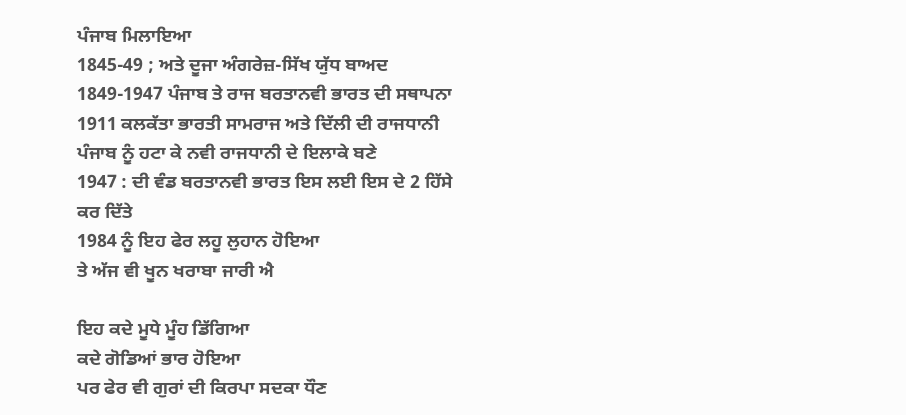ਪੰਜਾਬ ਮਿਲਾਇਆ
1845-49 ; ਅਤੇ ਦੂਜਾ ਅੰਗਰੇਜ਼-ਸਿੱਖ ਯੁੱਧ ਬਾਅਦ
1849-1947 ਪੰਜਾਬ ਤੇ ਰਾਜ ਬਰਤਾਨਵੀ ਭਾਰਤ ਦੀ ਸਥਾਪਨਾ
1911 ਕਲਕੱਤਾ ਭਾਰਤੀ ਸਾਮਰਾਜ ਅਤੇ ਦਿੱਲੀ ਦੀ ਰਾਜਧਾਨੀ ਪੰਜਾਬ ਨੂੰ ਹਟਾ ਕੇ ਨਵੀ ਰਾਜਧਾਨੀ ਦੇ ਇਲਾਕੇ ਬਣੇ
1947 : ਦੀ ਵੰਡ ਬਰਤਾਨਵੀ ਭਾਰਤ ਇਸ ਲਈ ਇਸ ਦੇ 2 ਹਿੱਸੇ ਕਰ ਦਿੱਤੇ
1984 ਨੂੰ ਇਹ ਫੇਰ ਲਹੂ ਲੁਹਾਨ ਹੋਇਆ
ਤੇ ਅੱਜ ਵੀ ਖੂਨ ਖਰਾਬਾ ਜਾਰੀ ਐ

ਇਹ ਕਦੇ ਮੂਧੇ ਮੂੰਹ ਡਿੱਗਿਆ
ਕਦੇ ਗੋਡਿਆਂ ਭਾਰ ਹੋਇਆ
ਪਰ ਫੇਰ ਵੀ ਗੁਰਾਂ ਦੀ ਕਿਰਪਾ ਸਦਕਾ ਧੌਣ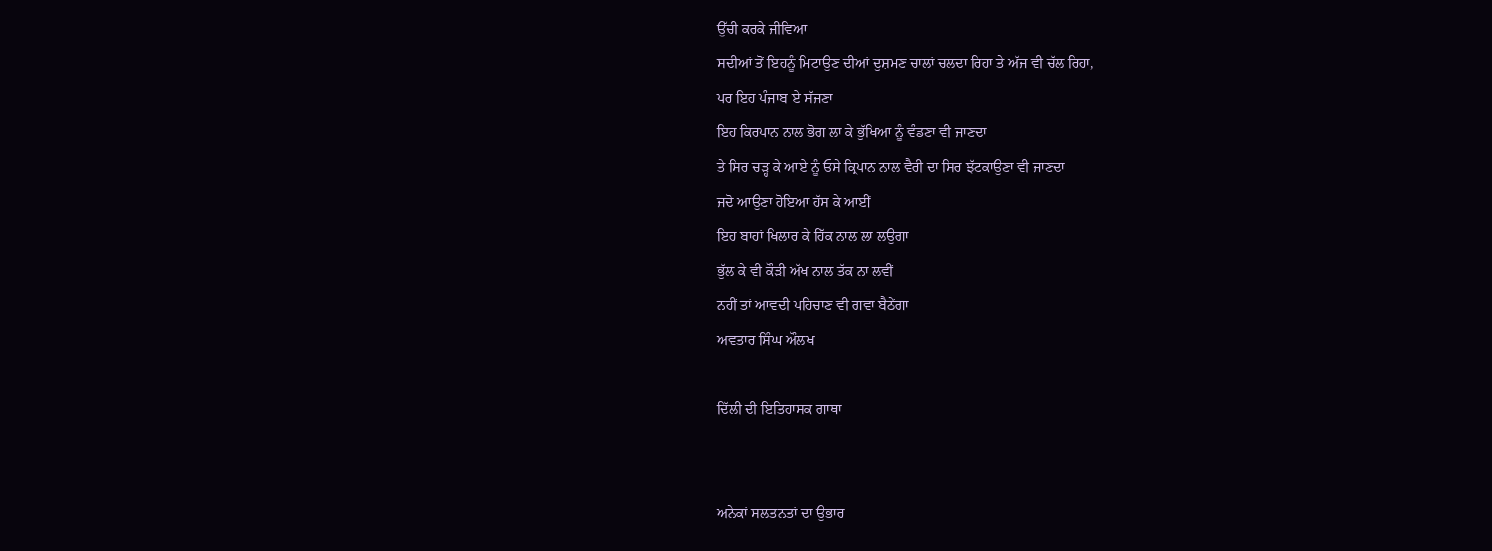ਉੱਚੀ ਕਰਕੇ ਜੀਵਿਆ
ਸਦੀਆਂ ਤੋਂ ਇਹਨੂੰ ਮਿਟਾਉਣ ਦੀਆਂ ਦੁਸ਼ਮਣ ਚਾਲਾਂ ਚਲਦਾ ਰਿਹਾ ਤੇ ਅੱਜ ਵੀ ਚੱਲ ਰਿਹਾ,
ਪਰ ਇਹ ਪੰਜਾਬ ਏ ਸੱਜਣਾ
ਇਹ ਕਿਰਪਾਨ ਨਾਲ ਭੋਗ ਲਾ ਕੇ ਭੁੱਖਿਆ ਨੂੰ ਵੰਡਣਾ ਵੀ ਜਾਣਦਾ
ਤੇ ਸਿਰ ਚੜ੍ਹ ਕੇ ਆਏ ਨੂੰ ਓਸੇ ਕ੍ਰਿਪਾਨ ਨਾਲ ਵੈਰੀ ਦਾ ਸਿਰ ਝੱਟਕਾਉਣਾ ਵੀ ਜਾਣਦਾ
ਜਦੋ ਆਉਣਾ ਹੋਇਆ ਹੱਸ ਕੇ ਆਈਂ
ਇਹ ਬਾਹਾਂ ਖਿਲਾਰ ਕੇ ਹਿੱਕ ਨਾਲ ਲਾ ਲਉਗਾ
ਭੁੱਲ ਕੇ ਵੀ ਕੌੜੀ ਅੱਖ ਨਾਲ ਤੱਕ ਨਾ ਲਵੀਂ
ਨਹੀਂ ਤਾਂ ਆਵਦੀ ਪਹਿਚਾਣ ਵੀ ਗਵਾ ਬੈਠੇਂਗਾ
ਅਵਤਾਰ ਸਿੰਘ ਔਲਖ

ਦਿੱਲੀ ਦੀ ਇਤਿਹਾਸਕ ਗਾਥਾ


ਅਨੇਕਾਂ ਸਲਤਨਤਾਂ ਦਾ ਉਭਾਰ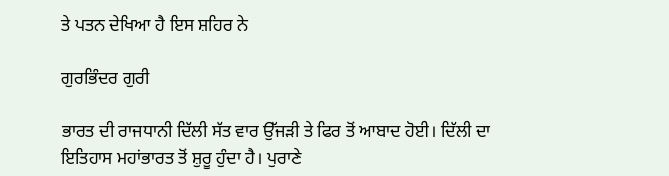ਤੇ ਪਤਨ ਦੇਖਿਆ ਹੈ ਇਸ ਸ਼ਹਿਰ ਨੇ

ਗੁਰਭਿੰਦਰ ਗੁਰੀ

ਭਾਰਤ ਦੀ ਰਾਜਧਾਨੀ ਦਿੱਲੀ ਸੱਤ ਵਾਰ ਉੱਜੜੀ ਤੇ ਫਿਰ ਤੋਂ ਆਬਾਦ ਹੋਈ। ਦਿੱਲੀ ਦਾ ਇਤਿਹਾਸ ਮਹਾਂਭਾਰਤ ਤੋਂ ਸ਼ੁਰੂ ਹੁੰਦਾ ਹੈ। ਪੁਰਾਣੇ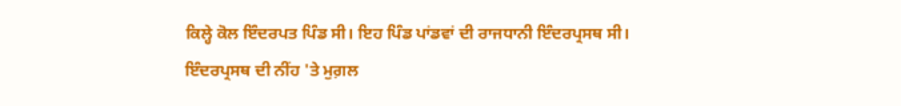ਕਿਲ੍ਹੇ ਕੋਲ ਇੰਦਰਪਤ ਪਿੰਡ ਸੀ। ਇਹ ਪਿੰਡ ਪਾਂਡਵਾਂ ਦੀ ਰਾਜਧਾਨੀ ਇੰਦਰਪ੍ਰਸਥ ਸੀ।
ਇੰਦਰਪ੍ਰਸਥ ਦੀ ਨੀਂਹ 'ਤੇ ਮੁਗ਼ਲ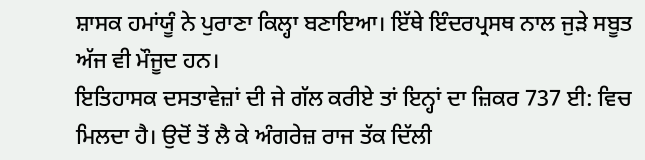ਸ਼ਾਸਕ ਹਮਾਂਯੂੰ ਨੇ ਪੁਰਾਣਾ ਕਿਲ੍ਹਾ ਬਣਾਇਆ। ਇੱਥੇ ਇੰਦਰਪ੍ਰਸਥ ਨਾਲ ਜੁੜੇ ਸਬੂਤ ਅੱਜ ਵੀ ਮੌਜੂਦ ਹਨ।
ਇਤਿਹਾਸਕ ਦਸਤਾਵੇਜ਼ਾਂ ਦੀ ਜੇ ਗੱਲ ਕਰੀਏ ਤਾਂ ਇਨ੍ਹਾਂ ਦਾ ਜ਼ਿਕਰ 737 ਈ: ਵਿਚ ਮਿਲਦਾ ਹੈ। ਉਦੋਂ ਤੋਂ ਲੈ ਕੇ ਅੰਗਰੇਜ਼ ਰਾਜ ਤੱਕ ਦਿੱਲੀ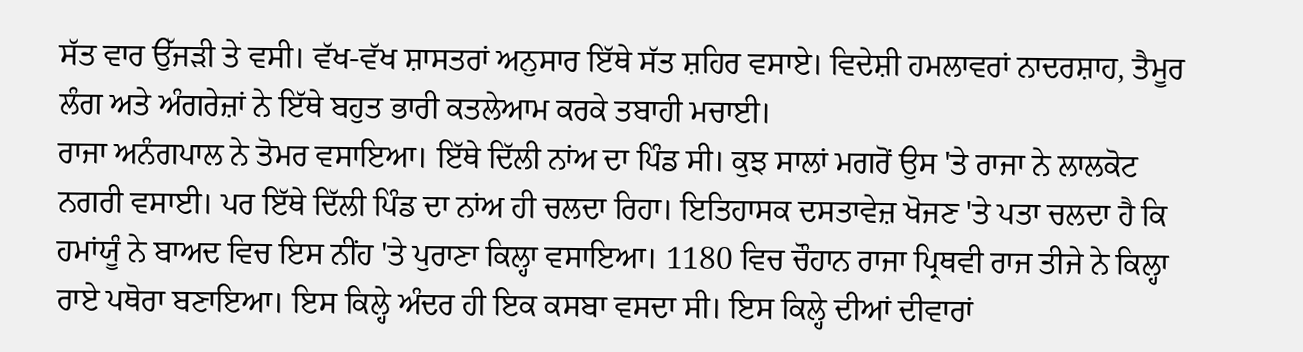ਸੱਤ ਵਾਰ ਉੱਜੜੀ ਤੇ ਵਸੀ। ਵੱਖ-ਵੱਖ ਸ਼ਾਸਤਰਾਂ ਅਨੁਸਾਰ ਇੱਥੇ ਸੱਤ ਸ਼ਹਿਰ ਵਸਾਏ। ਵਿਦੇਸ਼ੀ ਹਮਲਾਵਰਾਂ ਨਾਦਰਸ਼ਾਹ, ਤੈਮੂਰ ਲੰਗ ਅਤੇ ਅੰਗਰੇਜ਼ਾਂ ਨੇ ਇੱਥੇ ਬਹੁਤ ਭਾਰੀ ਕਤਲੇਆਮ ਕਰਕੇ ਤਬਾਹੀ ਮਚਾਈ।
ਰਾਜਾ ਅਨੰਗਪਾਲ ਨੇ ਤੋਮਰ ਵਸਾਇਆ। ਇੱਥੇ ਦਿੱਲੀ ਨਾਂਅ ਦਾ ਪਿੰਡ ਸੀ। ਕੁਝ ਸਾਲਾਂ ਮਗਰੋਂ ਉਸ 'ਤੇ ਰਾਜਾ ਨੇ ਲਾਲਕੋਟ ਨਗਰੀ ਵਸਾਈ। ਪਰ ਇੱਥੇ ਦਿੱਲੀ ਪਿੰਡ ਦਾ ਨਾਂਅ ਹੀ ਚਲਦਾ ਰਿਹਾ। ਇਤਿਹਾਸਕ ਦਸਤਾਵੇਜ਼ ਖੋਜਣ 'ਤੇ ਪਤਾ ਚਲਦਾ ਹੈ ਕਿ ਹਮਾਂਯੂੰ ਨੇ ਬਾਅਦ ਵਿਚ ਇਸ ਨੀਂਹ 'ਤੇ ਪੁਰਾਣਾ ਕਿਲ੍ਹਾ ਵਸਾਇਆ। 1180 ਵਿਚ ਚੌਹਾਨ ਰਾਜਾ ਪ੍ਰਿਥਵੀ ਰਾਜ ਤੀਜੇ ਨੇ ਕਿਲ੍ਹਾ ਰਾਏ ਪਥੋਰਾ ਬਣਾਇਆ। ਇਸ ਕਿਲ੍ਹੇ ਅੰਦਰ ਹੀ ਇਕ ਕਸਬਾ ਵਸਦਾ ਸੀ। ਇਸ ਕਿਲ੍ਹੇ ਦੀਆਂ ਦੀਵਾਰਾਂ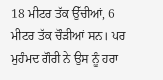18 ਮੀਟਰ ਤੱਕ ਉੱਚੀਆਂ, 6 ਮੀਟਰ ਤੱਕ ਚੌੜੀਆਂ ਸਨ। ਪਰ ਮੁਹੰਮਦ ਗੌਰੀ ਨੇ ਉਸ ਨੂੰ ਹਰਾ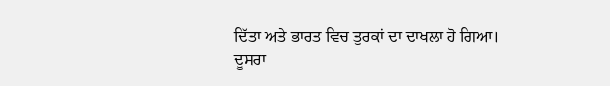ਦਿੱਤਾ ਅਤੇ ਭਾਰਤ ਵਿਚ ਤੁਰਕਾਂ ਦਾ ਦਾਖਲਾ ਹੋ ਗਿਆ।
ਦੂਸਰਾ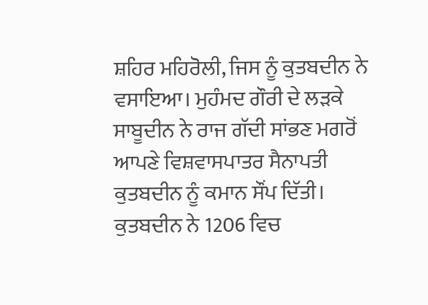ਸ਼ਹਿਰ ਮਹਿਰੋਲੀ, ਜਿਸ ਨੂੰ ਕੁਤਬਦੀਨ ਨੇ ਵਸਾਇਆ। ਮੁਹੰਮਦ ਗੌਰੀ ਦੇ ਲੜਕੇ ਸਾਬੂਦੀਨ ਨੇ ਰਾਜ ਗੱਦੀ ਸਾਂਭਣ ਮਗਰੋਂ ਆਪਣੇ ਵਿਸ਼ਵਾਸਪਾਤਰ ਸੈਨਾਪਤੀ ਕੁਤਬਦੀਨ ਨੂੰ ਕਮਾਨ ਸੌਂਪ ਦਿੱਤੀ। ਕੁਤਬਦੀਨ ਨੇ 1206 ਵਿਚ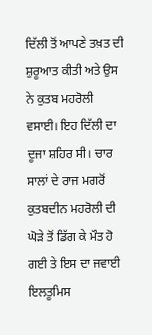ਦਿੱਲੀ ਤੋਂ ਆਪਣੇ ਤਖ਼ਤ ਦੀ ਸ਼ੁਰੂਆਤ ਕੀਤੀ ਅਤੇ ਉਸ ਨੇ ਕੁਤਬ ਮਹਰੋਲੀ ਵਸਾਈ। ਇਹ ਦਿੱਲੀ ਦਾ ਦੂਜਾ ਸ਼ਹਿਰ ਸੀ। ਚਾਰ ਸਾਲਾਂ ਦੇ ਰਾਜ ਮਗਰੋਂ ਕੁਤਬਦੀਨ ਮਹਰੋਲੀ ਦੀ ਘੋੜੇ ਤੋਂ ਡਿੱਗ ਕੇ ਮੌਤ ਹੋ ਗਈ ਤੇ ਇਸ ਦਾ ਜਵਾਈ ਇਲਤੂਮਿਸ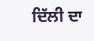ਦਿੱਲੀ ਦਾ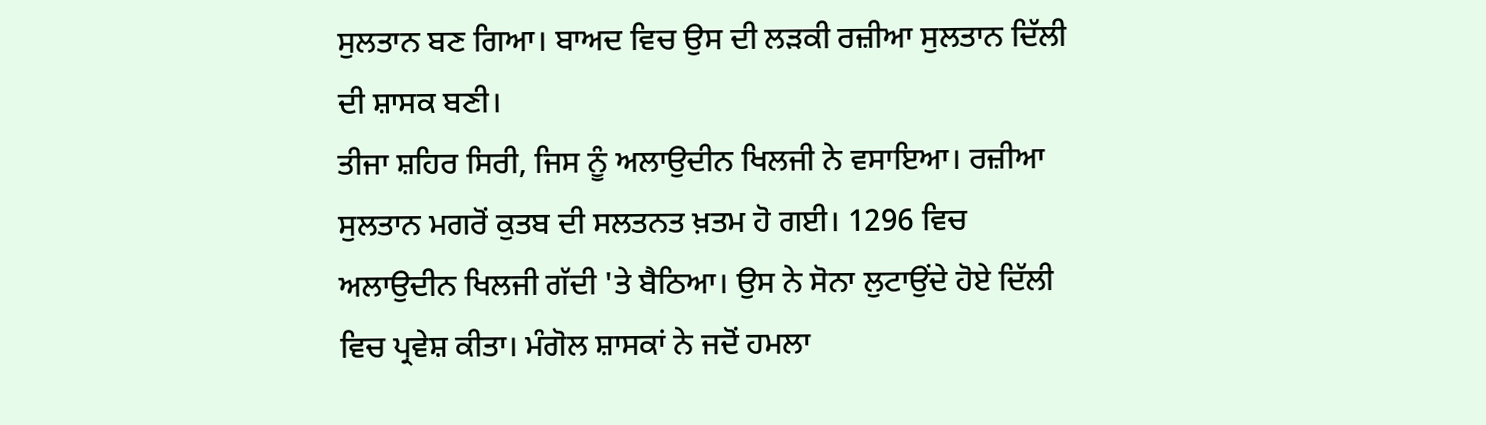ਸੁਲਤਾਨ ਬਣ ਗਿਆ। ਬਾਅਦ ਵਿਚ ਉਸ ਦੀ ਲੜਕੀ ਰਜ਼ੀਆ ਸੁਲਤਾਨ ਦਿੱਲੀ ਦੀ ਸ਼ਾਸਕ ਬਣੀ।
ਤੀਜਾ ਸ਼ਹਿਰ ਸਿਰੀ, ਜਿਸ ਨੂੰ ਅਲਾਉਦੀਨ ਖਿਲਜੀ ਨੇ ਵਸਾਇਆ। ਰਜ਼ੀਆ ਸੁਲਤਾਨ ਮਗਰੋਂ ਕੁਤਬ ਦੀ ਸਲਤਨਤ ਖ਼ਤਮ ਹੋ ਗਈ। 1296 ਵਿਚ ਅਲਾਉਦੀਨ ਖਿਲਜੀ ਗੱਦੀ 'ਤੇ ਬੈਠਿਆ। ਉਸ ਨੇ ਸੋਨਾ ਲੁਟਾਉਂਦੇ ਹੋਏ ਦਿੱਲੀ ਵਿਚ ਪ੍ਰਵੇਸ਼ ਕੀਤਾ। ਮੰਗੋਲ ਸ਼ਾਸਕਾਂ ਨੇ ਜਦੋਂ ਹਮਲਾ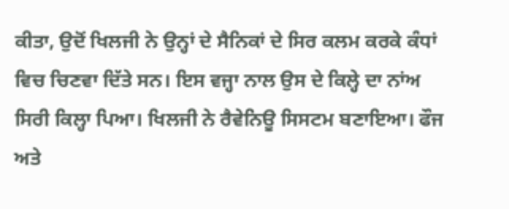ਕੀਤਾ, ਉਦੋਂ ਖਿਲਜੀ ਨੇ ਉਨ੍ਹਾਂ ਦੇ ਸੈਨਿਕਾਂ ਦੇ ਸਿਰ ਕਲਮ ਕਰਕੇ ਕੰਧਾਂ ਵਿਚ ਚਿਣਵਾ ਦਿੱਤੇ ਸਨ। ਇਸ ਵਜ੍ਹਾ ਨਾਲ ਉਸ ਦੇ ਕਿਲ੍ਹੇ ਦਾ ਨਾਂਅ ਸਿਰੀ ਕਿਲ੍ਹਾ ਪਿਆ। ਖਿਲਜੀ ਨੇ ਰੈਵੇਨਿਊ ਸਿਸਟਮ ਬਣਾਇਆ। ਫੌਜ ਅਤੇ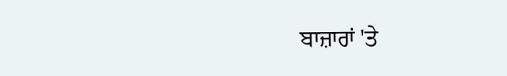ਬਾਜ਼ਾਰਾਂ 'ਤੇ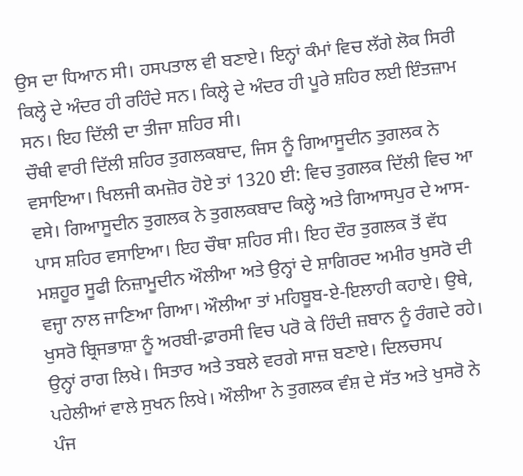ਉਸ ਦਾ ਧਿਆਨ ਸੀ। ਹਸਪਤਾਲ ਵੀ ਬਣਾਏ। ਇਨ੍ਹਾਂ ਕੰਮਾਂ ਵਿਚ ਲੱਗੇ ਲੋਕ ਸਿਰੀ ਕਿਲ੍ਹੇ ਦੇ ਅੰਦਰ ਹੀ ਰਹਿੰਦੇ ਸਨ। ਕਿਲ੍ਹੇ ਦੇ ਅੰਦਰ ਹੀ ਪੂਰੇ ਸ਼ਹਿਰ ਲਈ ਇੰਤਜ਼ਾਮ ਸਨ। ਇਹ ਦਿੱਲੀ ਦਾ ਤੀਜਾ ਸ਼ਹਿਰ ਸੀ।
ਚੌਥੀ ਵਾਰੀ ਦਿੱਲੀ ਸ਼ਹਿਰ ਤੁਗਲਕਬਾਦ, ਜਿਸ ਨੂੰ ਗਿਆਸੂਦੀਨ ਤੁਗਲਕ ਨੇ ਵਸਾਇਆ। ਖਿਲਜੀ ਕਮਜ਼ੋਰ ਹੋਏ ਤਾਂ 1320 ਈ: ਵਿਚ ਤੁਗਲਕ ਦਿੱਲੀ ਵਿਚ ਆ ਵਸੇ। ਗਿਆਸੂਦੀਨ ਤੁਗਲਕ ਨੇ ਤੁਗਲਕਬਾਦ ਕਿਲ੍ਹੇ ਅਤੇ ਗਿਆਸਪੁਰ ਦੇ ਆਸ-ਪਾਸ ਸ਼ਹਿਰ ਵਸਾਇਆ। ਇਹ ਚੌਥਾ ਸ਼ਹਿਰ ਸੀ। ਇਹ ਦੌਰ ਤੁਗਲਕ ਤੋਂ ਵੱਧ ਮਸ਼ਹੂਰ ਸੂਫੀ ਨਿਜ਼ਾਮੂਦੀਨ ਔਲੀਆ ਅਤੇ ਉਨ੍ਹਾਂ ਦੇ ਸ਼ਾਗਿਰਦ ਅਮੀਰ ਖੁਸਰੋ ਦੀ ਵਜ੍ਹਾ ਨਾਲ ਜਾਣਿਆ ਗਿਆ। ਔਲੀਆ ਤਾਂ ਮਹਿਬੂਬ-ਏ-ਇਲਾਹੀ ਕਹਾਏ। ਉਥੇ, ਖੁਸਰੋ ਬ੍ਰਿਜਭਾਸ਼ਾ ਨੂੰ ਅਰਬੀ-ਫ਼ਾਰਸੀ ਵਿਚ ਪਰੋ ਕੇ ਹਿੰਦੀ ਜ਼ਬਾਨ ਨੂੰ ਰੰਗਦੇ ਰਹੇ। ਉਨ੍ਹਾਂ ਰਾਗ ਲਿਖੇ। ਸਿਤਾਰ ਅਤੇ ਤਬਲੇ ਵਰਗੇ ਸਾਜ਼ ਬਣਾਏ। ਦਿਲਚਸਪ ਪਹੇਲੀਆਂ ਵਾਲੇ ਸੁਖਨ ਲਿਖੇ। ਔਲੀਆ ਨੇ ਤੁਗਲਕ ਵੰਸ਼ ਦੇ ਸੱਤ ਅਤੇ ਖੁਸਰੋ ਨੇ ਪੰਜ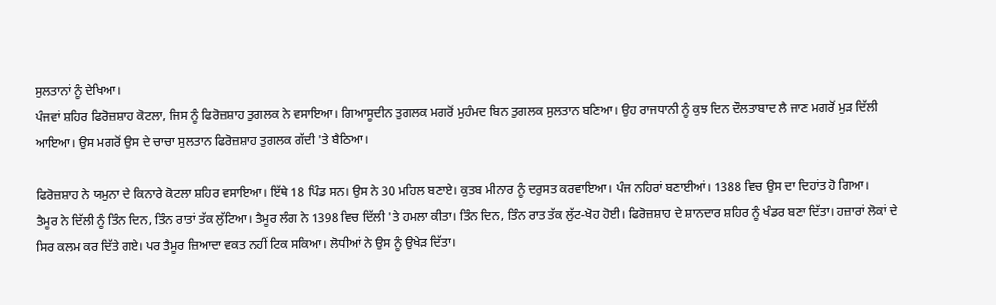ਸੁਲਤਾਨਾਂ ਨੂੰ ਦੇਖਿਆ।
ਪੰਜਵਾਂ ਸ਼ਹਿਰ ਫਿਰੋਜ਼ਸ਼ਾਹ ਕੋਟਲਾ, ਜਿਸ ਨੂੰ ਫਿਰੋਜ਼ਸ਼ਾਹ ਤੁਗਲਕ ਨੇ ਵਸਾਇਆ। ਗਿਆਸੂਦੀਨ ਤੁਗਲਕ ਮਗਰੋਂ ਮੁਹੰਮਦ ਬਿਨ ਤੁਗਲਕ ਸੁਲਤਾਨ ਬਣਿਆ। ਉਹ ਰਾਜਧਾਨੀ ਨੂੰ ਕੁਝ ਦਿਨ ਦੌਲਤਾਬਾਦ ਲੈ ਜਾਣ ਮਗਰੋਂ ਮੁੜ ਦਿੱਲੀ ਆਇਆ। ਉਸ ਮਗਰੋਂ ਉਸ ਦੇ ਚਾਚਾ ਸੁਲਤਾਨ ਫਿਰੋਜ਼ਸ਼ਾਹ ਤੁਗਲਕ ਗੱਦੀ 'ਤੇ ਬੈਠਿਆ।

ਫਿਰੋਜ਼ਸ਼ਾਹ ਨੇ ਯਮੁਨਾ ਦੇ ਕਿਨਾਰੇ ਕੋਟਲਾ ਸ਼ਹਿਰ ਵਸਾਇਆ। ਇੱਥੇ 18 ਪਿੰਡ ਸਨ। ਉਸ ਨੇ 30 ਮਹਿਲ ਬਣਾਏ। ਕੁਤਬ ਮੀਨਾਰ ਨੂੰ ਦਰੁਸਤ ਕਰਵਾਇਆ। ਪੰਜ ਨਹਿਰਾਂ ਬਣਾਈਆਂ। 1388 ਵਿਚ ਉਸ ਦਾ ਦਿਹਾਂਤ ਹੋ ਗਿਆ।
ਤੈਮੂਰ ਨੇ ਦਿੱਲੀ ਨੂੰ ਤਿੰਨ ਦਿਨ, ਤਿੰਨ ਰਾਤਾਂ ਤੱਕ ਲੁੱਟਿਆ। ਤੈਮੂਰ ਲੰਗ ਨੇ 1398 ਵਿਚ ਦਿੱਲੀ 'ਤੇ ਹਮਲਾ ਕੀਤਾ। ਤਿੰਨ ਦਿਨ, ਤਿੰਨ ਰਾਤ ਤੱਕ ਲੁੱਟ-ਖੋਹ ਹੋਈ। ਫਿਰੋਜ਼ਸ਼ਾਹ ਦੇ ਸ਼ਾਨਦਾਰ ਸ਼ਹਿਰ ਨੂੰ ਖੰਡਰ ਬਣਾ ਦਿੱਤਾ। ਹਜ਼ਾਰਾਂ ਲੋਕਾਂ ਦੇ ਸਿਰ ਕਲਮ ਕਰ ਦਿੱਤੇ ਗਏ। ਪਰ ਤੈਮੂਰ ਜ਼ਿਆਦਾ ਵਕਤ ਨਹੀਂ ਟਿਕ ਸਕਿਆ। ਲੋਧੀਆਂ ਨੇ ਉਸ ਨੂੰ ਉਖੇੜ ਦਿੱਤਾ।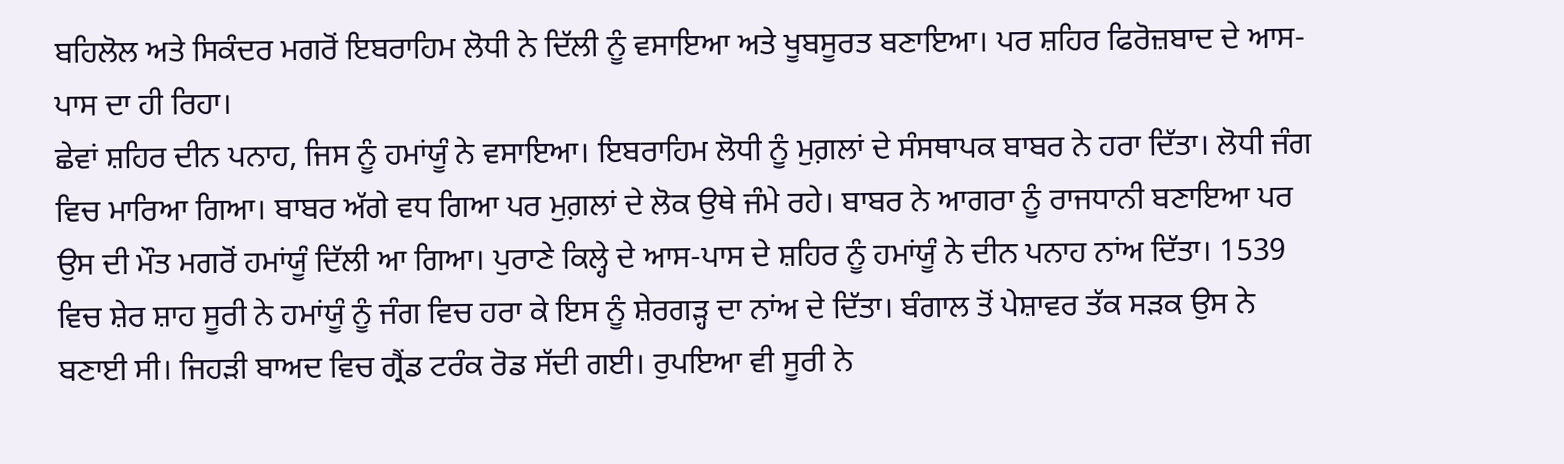ਬਹਿਲੋਲ ਅਤੇ ਸਿਕੰਦਰ ਮਗਰੋਂ ਇਬਰਾਹਿਮ ਲੋਧੀ ਨੇ ਦਿੱਲੀ ਨੂੰ ਵਸਾਇਆ ਅਤੇ ਖੂਬਸੂਰਤ ਬਣਾਇਆ। ਪਰ ਸ਼ਹਿਰ ਫਿਰੋਜ਼ਬਾਦ ਦੇ ਆਸ-ਪਾਸ ਦਾ ਹੀ ਰਿਹਾ।
ਛੇਵਾਂ ਸ਼ਹਿਰ ਦੀਨ ਪਨਾਹ, ਜਿਸ ਨੂੰ ਹਮਾਂਯੂੰ ਨੇ ਵਸਾਇਆ। ਇਬਰਾਹਿਮ ਲੋਧੀ ਨੂੰ ਮੁਗ਼ਲਾਂ ਦੇ ਸੰਸਥਾਪਕ ਬਾਬਰ ਨੇ ਹਰਾ ਦਿੱਤਾ। ਲੋਧੀ ਜੰਗ ਵਿਚ ਮਾਰਿਆ ਗਿਆ। ਬਾਬਰ ਅੱਗੇ ਵਧ ਗਿਆ ਪਰ ਮੁਗ਼ਲਾਂ ਦੇ ਲੋਕ ਉਥੇ ਜੰਮੇ ਰਹੇ। ਬਾਬਰ ਨੇ ਆਗਰਾ ਨੂੰ ਰਾਜਧਾਨੀ ਬਣਾਇਆ ਪਰ ਉਸ ਦੀ ਮੌਤ ਮਗਰੋਂ ਹਮਾਂਯੂੰ ਦਿੱਲੀ ਆ ਗਿਆ। ਪੁਰਾਣੇ ਕਿਲ੍ਹੇ ਦੇ ਆਸ-ਪਾਸ ਦੇ ਸ਼ਹਿਰ ਨੂੰ ਹਮਾਂਯੂੰ ਨੇ ਦੀਨ ਪਨਾਹ ਨਾਂਅ ਦਿੱਤਾ। 1539 ਵਿਚ ਸ਼ੇਰ ਸ਼ਾਹ ਸੂਰੀ ਨੇ ਹਮਾਂਯੂੰ ਨੂੰ ਜੰਗ ਵਿਚ ਹਰਾ ਕੇ ਇਸ ਨੂੰ ਸ਼ੇਰਗੜ੍ਹ ਦਾ ਨਾਂਅ ਦੇ ਦਿੱਤਾ। ਬੰਗਾਲ ਤੋਂ ਪੇਸ਼ਾਵਰ ਤੱਕ ਸੜਕ ਉਸ ਨੇ ਬਣਾਈ ਸੀ। ਜਿਹੜੀ ਬਾਅਦ ਵਿਚ ਗ੍ਰੈਂਡ ਟਰੰਕ ਰੋਡ ਸੱਦੀ ਗਈ। ਰੁਪਇਆ ਵੀ ਸੂਰੀ ਨੇ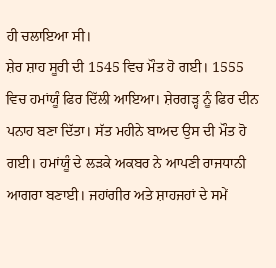ਹੀ ਚਲਾਇਆ ਸੀ।
ਸ਼ੇਰ ਸ਼ਾਹ ਸੂਰੀ ਦੀ 1545 ਵਿਚ ਮੌਤ ਹੋ ਗਈ। 1555 ਵਿਚ ਹਮਾਂਯੂੰ ਫਿਰ ਦਿੱਲੀ ਆਇਆ। ਸ਼ੇਰਗੜ੍ਹ ਨੂੰ ਫਿਰ ਦੀਨ ਪਨਾਹ ਬਣਾ ਦਿੱਤਾ। ਸੱਤ ਮਹੀਨੇ ਬਾਅਦ ਉਸ ਦੀ ਮੌਤ ਹੋ ਗਈ। ਹਮਾਂਯੂੰ ਦੇ ਲੜਕੇ ਅਕਬਰ ਨੇ ਆਪਣੀ ਰਾਜਧਾਨੀ ਆਗਰਾ ਬਣਾਈ। ਜਹਾਂਗੀਰ ਅਤੇ ਸ਼ਾਹਜਹਾਂ ਦੇ ਸਮੇਂ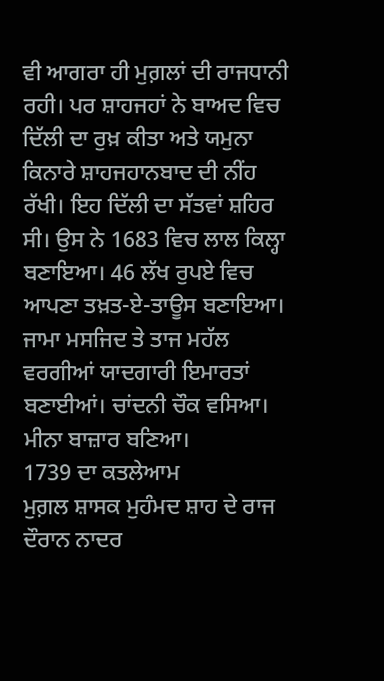ਵੀ ਆਗਰਾ ਹੀ ਮੁਗ਼ਲਾਂ ਦੀ ਰਾਜਧਾਨੀ ਰਹੀ। ਪਰ ਸ਼ਾਹਜਹਾਂ ਨੇ ਬਾਅਦ ਵਿਚ ਦਿੱਲੀ ਦਾ ਰੁਖ਼ ਕੀਤਾ ਅਤੇ ਯਮੁਨਾ ਕਿਨਾਰੇ ਸ਼ਾਹਜਹਾਨਬਾਦ ਦੀ ਨੀਂਹ ਰੱਖੀ। ਇਹ ਦਿੱਲੀ ਦਾ ਸੱਤਵਾਂ ਸ਼ਹਿਰ ਸੀ। ਉਸ ਨੇ 1683 ਵਿਚ ਲਾਲ ਕਿਲ੍ਹਾ ਬਣਾਇਆ। 46 ਲੱਖ ਰੁਪਏ ਵਿਚ ਆਪਣਾ ਤਖ਼ਤ-ਏ-ਤਾਊਸ ਬਣਾਇਆ। ਜਾਮਾ ਮਸਜਿਦ ਤੇ ਤਾਜ ਮਹੱਲ ਵਰਗੀਆਂ ਯਾਦਗਾਰੀ ਇਮਾਰਤਾਂ ਬਣਾਈਆਂ। ਚਾਂਦਨੀ ਚੌਕ ਵਸਿਆ। ਮੀਨਾ ਬਾਜ਼ਾਰ ਬਣਿਆ।
1739 ਦਾ ਕਤਲੇਆਮ
ਮੁਗ਼ਲ ਸ਼ਾਸਕ ਮੁਹੰਮਦ ਸ਼ਾਹ ਦੇ ਰਾਜ ਦੌਰਾਨ ਨਾਦਰ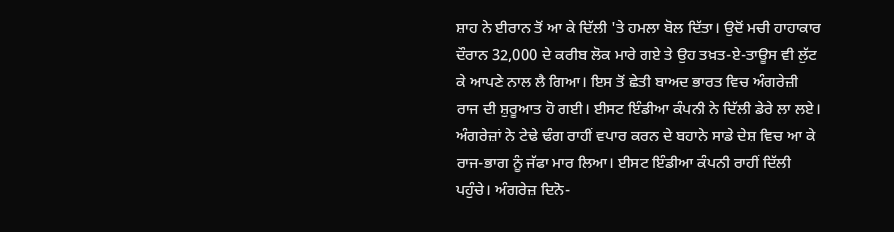ਸ਼ਾਹ ਨੇ ਈਰਾਨ ਤੋਂ ਆ ਕੇ ਦਿੱਲੀ 'ਤੇ ਹਮਲਾ ਬੋਲ ਦਿੱਤਾ। ਉਦੋਂ ਮਚੀ ਹਾਹਾਕਾਰ ਦੌਰਾਨ 32,000 ਦੇ ਕਰੀਬ ਲੋਕ ਮਾਰੇ ਗਏ ਤੇ ਉਹ ਤਖ਼ਤ-ਏ-ਤਾਊਸ ਵੀ ਲੁੱਟ ਕੇ ਆਪਣੇ ਨਾਲ ਲੈ ਗਿਆ। ਇਸ ਤੋਂ ਛੇਤੀ ਬਾਅਦ ਭਾਰਤ ਵਿਚ ਅੰਗਰੇਜ਼ੀ ਰਾਜ ਦੀ ਸ਼ੁਰੂਆਤ ਹੋ ਗਈ। ਈਸਟ ਇੰਡੀਆ ਕੰਪਨੀ ਨੇ ਦਿੱਲੀ ਡੇਰੇ ਲਾ ਲਏ। ਅੰਗਰੇਜ਼ਾਂ ਨੇ ਟੇਢੇ ਢੰਗ ਰਾਹੀਂ ਵਪਾਰ ਕਰਨ ਦੇ ਬਹਾਨੇ ਸਾਡੇ ਦੇਸ਼ ਵਿਚ ਆ ਕੇ ਰਾਜ-ਭਾਗ ਨੂੰ ਜੱਫਾ ਮਾਰ ਲਿਆ। ਈਸਟ ਇੰਡੀਆ ਕੰਪਨੀ ਰਾਹੀਂ ਦਿੱਲੀ ਪਹੁੰਚੇ। ਅੰਗਰੇਜ਼ ਦਿਨੋ-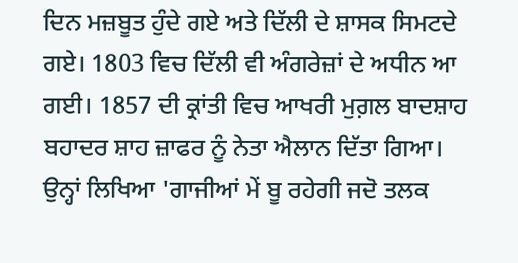ਦਿਨ ਮਜ਼ਬੂਤ ਹੁੰਦੇ ਗਏ ਅਤੇ ਦਿੱਲੀ ਦੇ ਸ਼ਾਸਕ ਸਿਮਟਦੇ ਗਏ। 1803 ਵਿਚ ਦਿੱਲੀ ਵੀ ਅੰਗਰੇਜ਼ਾਂ ਦੇ ਅਧੀਨ ਆ ਗਈ। 1857 ਦੀ ਕ੍ਰਾਂਤੀ ਵਿਚ ਆਖਰੀ ਮੁਗ਼ਲ ਬਾਦਸ਼ਾਹ ਬਹਾਦਰ ਸ਼ਾਹ ਜ਼ਾਫਰ ਨੂੰ ਨੇਤਾ ਐਲਾਨ ਦਿੱਤਾ ਗਿਆ। ਉਨ੍ਹਾਂ ਲਿਖਿਆ 'ਗਾਜੀਆਂ ਮੇਂ ਬੂ ਰਹੇਗੀ ਜਦੋ ਤਲਕ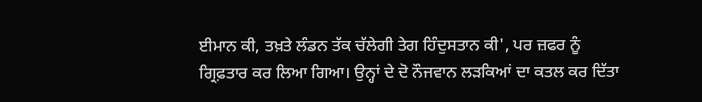ਈਮਾਨ ਕੀ, ਤਖ਼ਤੇ ਲੰਡਨ ਤੱਕ ਚੱਲੇਗੀ ਤੇਗ ਹਿੰਦੁਸਤਾਨ ਕੀ', ਪਰ ਜ਼ਫਰ ਨੂੰ ਗ੍ਰਿਫ਼ਤਾਰ ਕਰ ਲਿਆ ਗਿਆ। ਉਨ੍ਹਾਂ ਦੇ ਦੋ ਨੌਜਵਾਨ ਲੜਕਿਆਂ ਦਾ ਕਤਲ ਕਰ ਦਿੱਤਾ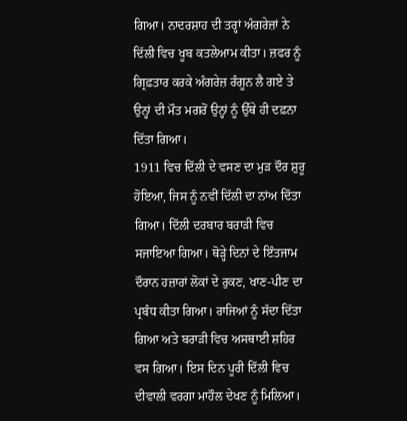ਗਿਆ। ਨਾਦਰਸ਼ਾਹ ਦੀ ਤਰ੍ਹਾਂ ਅੰਗਰੇਜ਼ਾਂ ਨੇ ਦਿੱਲੀ ਵਿਚ ਖੂਬ ਕਤਲੇਆਮ ਕੀਤਾ। ਜ਼ਫਰ ਨੂੰ ਗ੍ਰਿਫ਼ਤਾਰ ਕਰਕੇ ਅੰਗਰੇਜ਼ ਰੰਗੂਨ ਲੈ ਗਏ ਤੇ ਉਨ੍ਹਾਂ ਦੀ ਮੌਤ ਮਗਰੋਂ ਉਨ੍ਹਾਂ ਨੂੰ ਉੱਥੇ ਹੀ ਦਫ਼ਨਾ ਦਿੱਤਾ ਗਿਆ।
1911 ਵਿਚ ਦਿੱਲੀ ਦੇ ਵਸਣ ਦਾ ਮੁੜ ਦੌਰ ਸ਼ੁਰੂ ਹੋਇਆ, ਜਿਸ ਨੂੰ ਨਵੀਂ ਦਿੱਲੀ ਦਾ ਨਾਂਅ ਦਿੱਤਾ ਗਿਆ। ਦਿੱਲੀ ਦਰਬਾਰ ਬਰਾੜੀ ਵਿਚ ਸਜਾਇਆ ਗਿਆ। ਥੋੜ੍ਹੇ ਦਿਨਾਂ ਦੇ ਇੰਤਜਾਮ ਦੌਰਾਨ ਹਜ਼ਾਰਾਂ ਲੋਕਾਂ ਦੇ ਰੁਕਣ, ਖਾਣ-ਪੀਣ ਦਾ ਪ੍ਰਬੰਧ ਕੀਤਾ ਗਿਆ। ਰਾਜਿਆਂ ਨੂੰ ਸੱਦਾ ਦਿੱਤਾ ਗਿਆ ਅਤੇ ਬਰਾੜੀ ਵਿਚ ਅਸਥਾਈ ਸ਼ਹਿਰ ਵਸ ਗਿਆ। ਇਸ ਦਿਨ ਪੂਰੀ ਦਿੱਲੀ ਵਿਚ ਦੀਵਾਲੀ ਵਰਗਾ ਮਾਹੌਲ ਦੇਖਣ ਨੂੰ ਮਿਲਿਆ।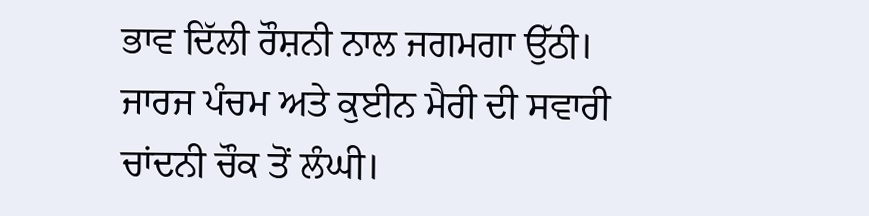ਭਾਵ ਦਿੱਲੀ ਰੌਸ਼ਨੀ ਨਾਲ ਜਗਮਗਾ ਉੱਠੀ। ਜਾਰਜ ਪੰਚਮ ਅਤੇ ਕੁਈਨ ਮੈਰੀ ਦੀ ਸਵਾਰੀ ਚਾਂਦਨੀ ਚੌਕ ਤੋਂ ਲੰਘੀ।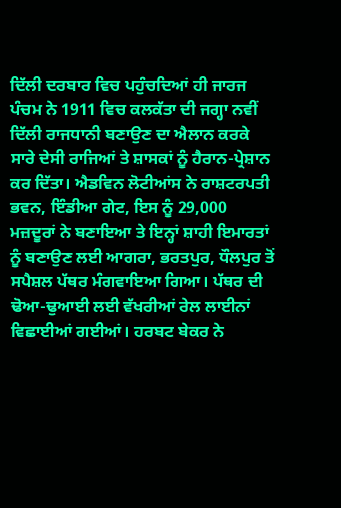ਦਿੱਲੀ ਦਰਬਾਰ ਵਿਚ ਪਹੁੰਚਦਿਆਂ ਹੀ ਜਾਰਜ ਪੰਚਮ ਨੇ 1911 ਵਿਚ ਕਲਕੱਤਾ ਦੀ ਜਗ੍ਹਾ ਨਵੀਂ ਦਿੱਲੀ ਰਾਜਧਾਨੀ ਬਣਾਉਣ ਦਾ ਐਲਾਨ ਕਰਕੇ ਸਾਰੇ ਦੇਸੀ ਰਾਜਿਆਂ ਤੇ ਸ਼ਾਸਕਾਂ ਨੂੰ ਹੈਰਾਨ-ਪ੍ਰੇਸ਼ਾਨ ਕਰ ਦਿੱਤਾ। ਐਡਵਿਨ ਲੋਟੀਆਂਸ ਨੇ ਰਾਸ਼ਟਰਪਤੀ ਭਵਨ, ਇੰਡੀਆ ਗੇਟ, ਇਸ ਨੂੰ 29,000 ਮਜ਼ਦੂਰਾਂ ਨੇ ਬਣਾਇਆ ਤੇ ਇਨ੍ਹਾਂ ਸ਼ਾਹੀ ਇਮਾਰਤਾਂ ਨੂੰ ਬਣਾਉਣ ਲਈ ਆਗਰਾ, ਭਰਤਪੁਰ, ਧੌਲਪੁਰ ਤੋਂ ਸਪੈਸ਼ਲ ਪੱਥਰ ਮੰਗਵਾਇਆ ਗਿਆ। ਪੱਥਰ ਦੀ ਢੋਆ-ਢੁਆਈ ਲਈ ਵੱਖਰੀਆਂ ਰੇਲ ਲਾਈਨਾਂ ਵਿਛਾਈਆਂ ਗਈਆਂ। ਹਰਬਟ ਬੇਕਰ ਨੇ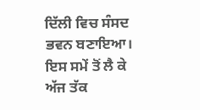ਦਿੱਲੀ ਵਿਚ ਸੰਸਦ ਭਵਨ ਬਣਾਇਆ। ਇਸ ਸਮੇਂ ਤੋਂ ਲੈ ਕੇ ਅੱਜ ਤੱਕ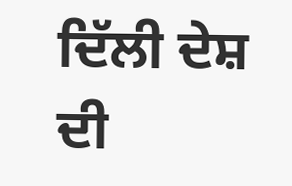ਦਿੱਲੀ ਦੇਸ਼ ਦੀ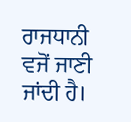ਰਾਜਧਾਨੀ ਵਜੋਂ ਜਾਣੀ ਜਾਂਦੀ ਹੈ।